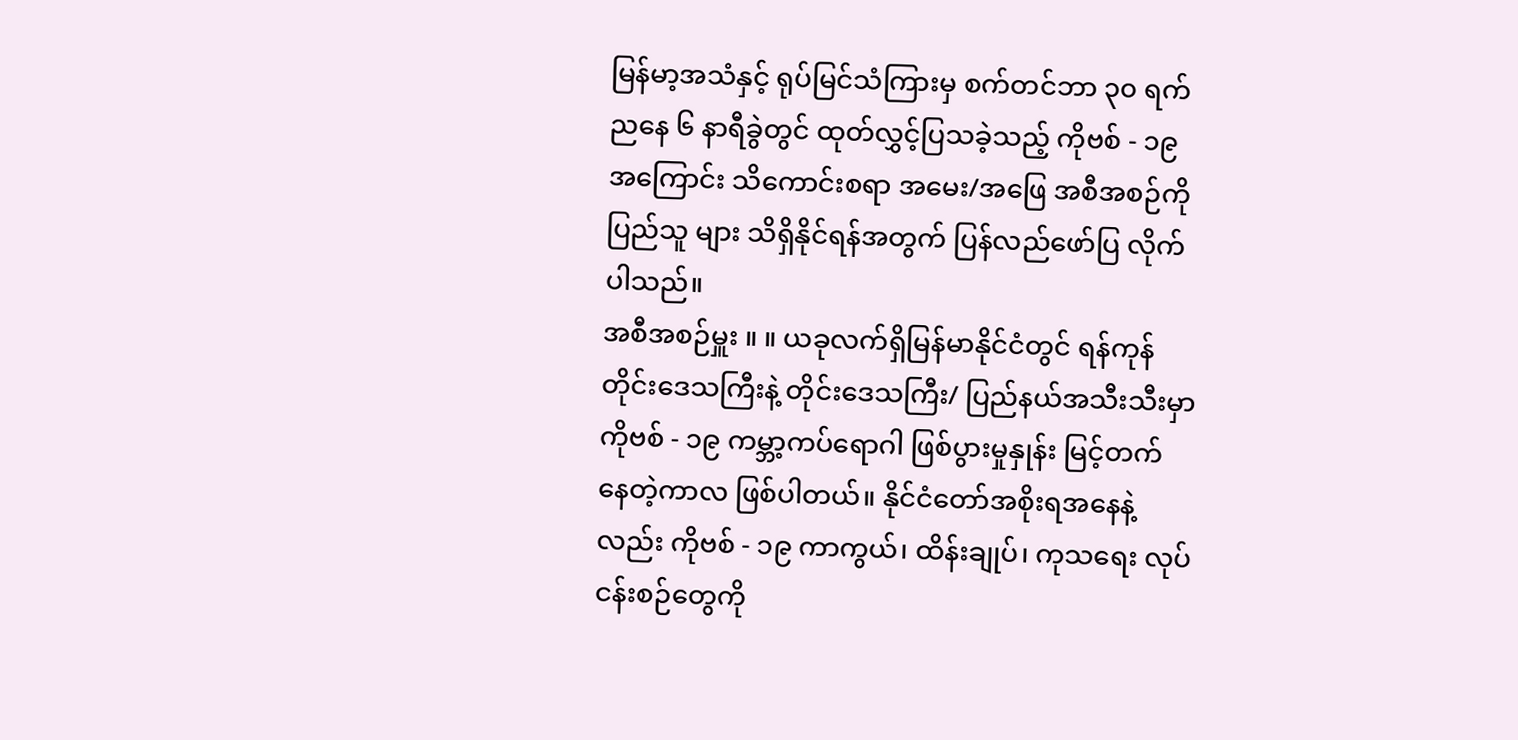မြန်မာ့အသံနှင့် ရုပ်မြင်သံကြားမှ စက်တင်ဘာ ၃၀ ရက် ညနေ ၆ နာရီခွဲတွင် ထုတ်လွှင့်ပြသခဲ့သည့် ကိုဗစ် - ၁၉ အကြောင်း သိကောင်းစရာ အမေး/အဖြေ အစီအစဉ်ကို ပြည်သူ များ သိရှိနိုင်ရန်အတွက် ပြန်လည်ဖော်ပြ လိုက်ပါသည်။
အစီအစဉ်မှူး ။ ။ ယခုလက်ရှိမြန်မာနိုင်ငံတွင် ရန်ကုန်တိုင်းဒေသကြီးနဲ့ တိုင်းဒေသကြီး/ ပြည်နယ်အသီးသီးမှာ ကိုဗစ် - ၁၉ ကမ္ဘာ့ကပ်ရောဂါ ဖြစ်ပွားမှုနှုန်း မြင့်တက် နေတဲ့ကာလ ဖြစ်ပါတယ်။ နိုင်ငံတော်အစိုးရအနေနဲ့လည်း ကိုဗစ် - ၁၉ ကာကွယ်၊ ထိန်းချုပ်၊ ကုသရေး လုပ်ငန်းစဉ်တွေကို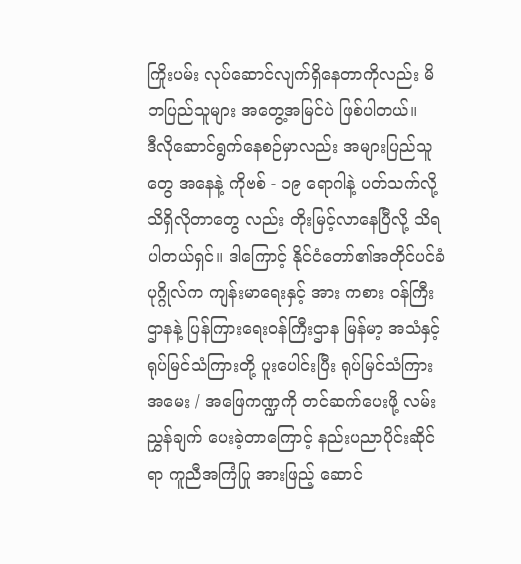ကြိုးပမ်း လုပ်ဆောင်လျက်ရှိနေတာကိုလည်း မိဘပြည်သူများ အတွေ့အမြင်ပဲ ဖြစ်ပါတယ်။
ဒီလိုဆောင်ရွက်နေစဉ်မှာလည်း အများပြည်သူတွေ အနေနဲ့ ကိုဗစ် - ၁၉ ရောဂါနဲ့ ပတ်သက်လို့ သိရှိလိုတာတွေ လည်း တိုးမြင့်လာနေပြီလို့ သိရပါတယ်ရှင်။ ဒါကြောင့် နိုင်ငံတော်၏အတိုင်ပင်ခံပုဂ္ဂိုလ်က ကျန်းမာရေးနှင့် အား ကစား ဝန်ကြီးဌာနနဲ့ ပြန်ကြားရေးဝန်ကြီးဌာန မြန်မာ့ အသံနှင့် ရုပ်မြင်သံကြားတို့ ပူးပေါင်းပြီး ရုပ်မြင်သံကြား အမေး / အဖြေကဏ္ဍကို တင်ဆက်ပေးဖို့ လမ်းညွှန်ချက် ပေးခဲ့တာကြောင့် နည်းပညာပိုင်းဆိုင်ရာ ကူညီအကြံပြု အားဖြည့် ဆောင်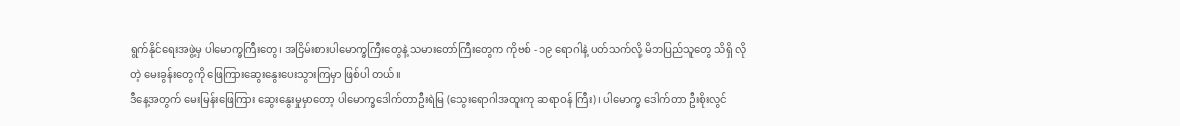ရွက်နိုင်ရေးအဖွဲ့မှ ပါမောက္ခကြီးတွေ၊ အငြိမ်းစားပါမောက္ခကြီးတွေနဲ့ သမားတော်ကြီးတွေက ကိုဗစ် - ၁၉ ရောဂါနဲ့ ပတ်သက်လို့ မိဘပြည်သူတွေ သိရှိ လိုတဲ့ မေးခွန်းတွေကို ဖြေကြားဆွေးနွေးပေးသွားကြမှာ ဖြစ်ပါ တယ်။
ဒီနေ့အတွက် မေးမြန်းဖြေကြား ဆွေးနွေးမှုမှာတော့ ပါမောက္ခဒေါက်တာဦးရဲမြ (သွေးရောဂါအထူးကု ဆရာဝန် ကြီး)၊ ပါမောက္ခ ဒေါက်တာ ဦးစိုးလွင်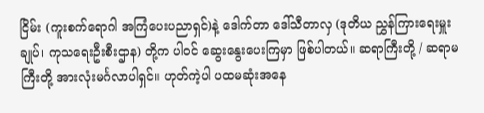ငြိမ်း (ကူးစက်ရောဂါ အကြံပေးပညာရှင်)နဲ့ ဒေါက်တာ ဒေါ်သီတာလှ (ဒုတိယ ညွှန်ကြားရေးမှူးချုပ်၊ ကုသရေးဦးစီးဌာန) တို့က ပါဝင် ဆွေးနွေးပေးကြမှာ ဖြစ်ပါတယ်။ ဆရာကြီးတို့ / ဆရာမ ကြီးတို့ အားလုံးမင်္ဂလာပါရှင်။ ဟုတ်ကဲ့ပါ ပထမဆုံးအနေ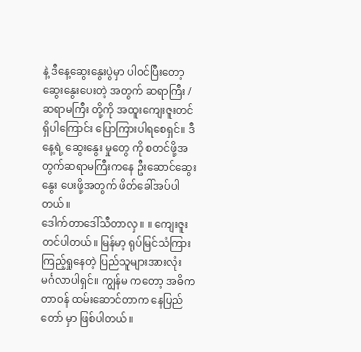နဲ့ ဒီနေ့ဆွေးနွေးပွဲမှာ ပါဝင်ပြီးတော့ ဆွေးနွေးပေးတဲ့ အတွက် ဆရာကြီး / ဆရာမကြီး တို့ကို အထူးကျေးဇူးတင် ရှိပါကြောင်း ပြောကြားပါရစေရှင်။ ဒီနေ့ရဲ့ ဆွေးနွေး မှုတွေ ကို စတင်ဖို့အတွက်ဆရာမကြီးကနေ ဦးဆောင်ဆွေးနွေး ပေးဖို့အတွက် ဖိတ်ခေါ်အပ်ပါတယ်။
ဒေါက်တာဒေါ်သီတာလှ ။ ။ ကျေးဇူး တင်ပါတယ်။ မြန်မာ့ ရုပ်မြင်သံကြား ကြည့်ရှုနေတဲ့ ပြည်သူများအားလုံး မင်္ဂလာပါရှင်။ ကျွန်မ ကတော့ အဓိက တာဝန် ထမ်းဆောင်တာက နေပြည်တော် မှာ ဖြစ်ပါတယ်။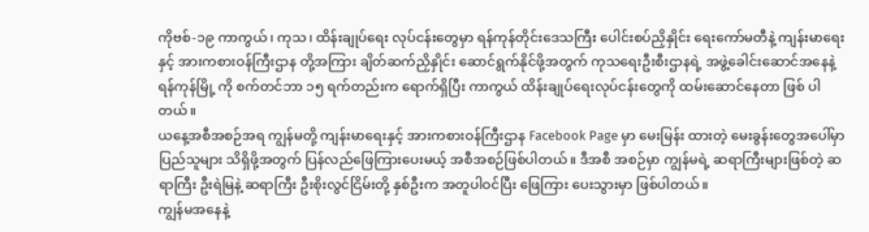ကိုဗစ်-၁၉ ကာကွယ်၊ ကုသ၊ ထိန်းချုပ်ရေး လုပ်ငန်းတွေမှာ ရန်ကုန်တိုင်းဒေသကြီး ပေါင်းစပ်ညှိနှိုင်း ရေးကော်မတီနဲ့ ကျန်းမာရေးနှင့် အားကစားဝန်ကြီးဌာန တို့အကြား ချိတ်ဆက်ညှိနှိုင်း ဆောင်ရွက်နိုင်ဖို့အတွက် ကုသရေးဦးစီးဌာနရဲ့ အဖွဲ့ခေါင်းဆောင်အနေနဲ့ ရန်ကုန်မြို့ ကို စက်တင်ဘာ ၁၅ ရက်တည်းက ရောက်ရှိပြီး ကာကွယ် ထိန်းချုပ်ရေးလုပ်ငန်းတွေကို ထမ်းဆောင်နေတာ ဖြစ် ပါတယ်။
ယနေ့အစီအစဉ်အရ ကျွန်မတို့ ကျန်းမာရေးနှင့် အားကစားဝန်ကြီးဌာန Facebook Page မှာ မေးမြန်း ထားတဲ့ မေးခွန်းတွေအပေါ်မှာ ပြည်သူများ သိရှိဖို့အတွက် ပြန်လည်ဖြေကြားပေးမယ့် အစီအစဉ်ဖြစ်ပါတယ်။ ဒီအစီ အစဉ်မှာ ကျွန်မရဲ့ ဆရာကြီးများဖြစ်တဲ့ ဆရာကြီး ဦးရဲမြနဲ့ ဆရာကြီး ဦးစိုးလွင်ငြိမ်းတို့ နှစ်ဦးက အတူပါဝင်ပြီး ဖြေကြား ပေးသွားမှာ ဖြစ်ပါတယ်။
ကျွန်မအနေနဲ့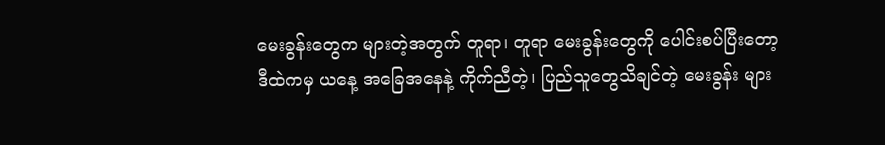မေးခွန်းတွေက များတဲ့အတွက် တူရာ၊ တူရာ မေးခွန်းတွေကို ပေါင်းစပ်ပြီးတော့ ဒီထဲကမှ ယနေ့ အခြေအနေနဲ့ ကိုက်ညီတဲ့၊ ပြည်သူတွေသိချင်တဲ့ မေးခွန်း များ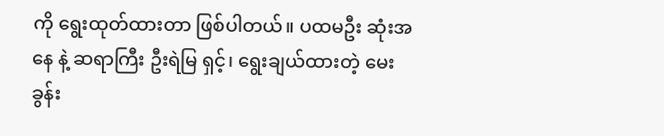ကို ရွေးထုတ်ထားတာ ဖြစ်ပါတယ်။ ပထမဦး ဆုံးအနေ နဲ့ ဆရာကြီး ဦးရဲမြ ရှင့်၊ ရွေးချယ်ထားတဲ့ မေးခွန်း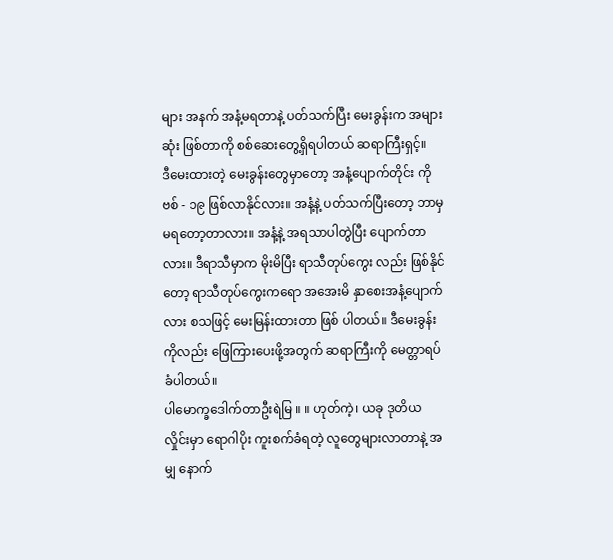များ အနက် အနံ့မရတာနဲ့ ပတ်သက်ပြီး မေးခွန်းက အများဆုံး ဖြစ်တာကို စစ်ဆေးတွေ့ရှိရပါတယ် ဆရာကြီးရှင့်။
ဒီမေးထားတဲ့ မေးခွန်းတွေမှာတော့ အနံ့ပျောက်တိုင်း ကိုဗစ် - ၁၉ ဖြစ်လာနိုင်လား။ အနံ့နဲ့ ပတ်သက်ပြီးတော့ ဘာမှ မရတော့တာလား။ အနံ့နဲ့ အရသာပါတွဲပြီး ပျောက်တာလား။ ဒီရာသီမှာက မိုးမိပြီး ရာသီတုပ်ကွေး လည်း ဖြစ်နိုင်တော့ ရာသီတုပ်ကွေးကရော အအေးမိ နှာစေးအနံ့ပျောက်လား စသဖြင့် မေးမြန်းထားတာ ဖြစ် ပါတယ်။ ဒီမေးခွန်းကိုလည်း ဖြေကြားပေးဖို့အတွက် ဆရာကြီးကို မေတ္တာရပ်ခံပါတယ်။
ပါမောက္ခဒေါက်တာဦးရဲမြ ။ ။ ဟုတ်ကဲ့၊ ယခု ဒုတိယ လှိုင်းမှာ ရောဂါပိုး ကူးစက်ခံရတဲ့ လူတွေများလာတာနဲ့ အမျှ နောက်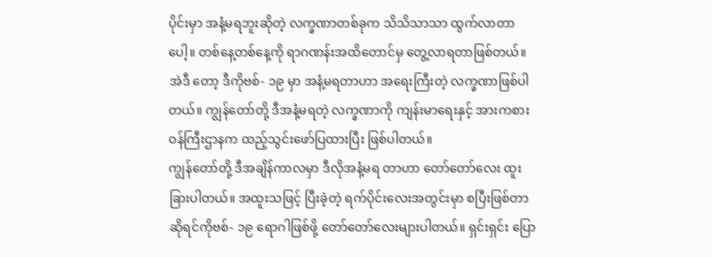ပိုင်းမှာ အနံ့မရဘူးဆိုတဲ့ လက္ခဏာတစ်ခုက သိသိသာသာ ထွက်လာတာပေါ့။ တစ်နေ့တစ်နေ့ကို ရာဂဏန်းအထိတောင်မှ တွေ့လာရတာဖြစ်တယ်။ အဲဒီ တော့ ဒီကိုဗစ်- ၁၉ မှာ အနံ့မရတာဟာ အရေးကြီးတဲ့ လက္ခဏာဖြစ်ပါတယ်။ ကျွန်တော်တို့ ဒီအနံ့မရတဲ့ လက္ခဏာကို ကျန်းမာရေးနှင့် အားကစားဝန်ကြီးဌာနက ထည့်သွင်းဖော်ပြထားပြီး ဖြစ်ပါတယ်။
ကျွန်တော်တို့ ဒီအချိန်ကာလမှာ ဒီလိုအနံ့မရ တာဟာ တော်တော်လေး ထူးခြားပါတယ်။ အထူးသဖြင့် ပြီးခဲ့တဲ့ ရက်ပိုင်းလေးအတွင်းမှာ စပြီးဖြစ်တာဆိုရင်ကိုဗစ်- ၁၉ ရောဂါဖြစ်ဖို့ တော်တော်လေးများပါတယ်။ ရှင်းရှင်း ပြော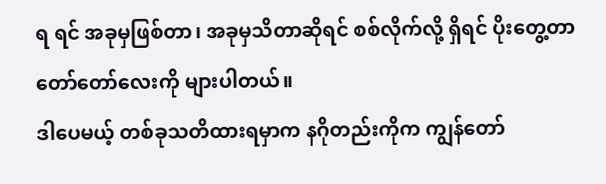ရ ရင် အခုမှဖြစ်တာ၊ အခုမှသိတာဆိုရင် စစ်လိုက်လို့ ရှိရင် ပိုးတွေ့တာ တော်တော်လေးကို များပါတယ်။
ဒါပေမယ့် တစ်ခုသတိထားရမှာက နဂိုတည်းကိုက ကျွန်တော်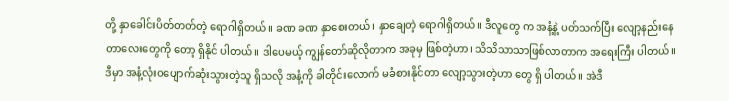တို့ နှာခေါင်းပိတ်တတ်တဲ့ ရောဂါရှိတယ်။ ခဏ ခဏ နှာစေးတယ်၊ နှာချေတဲ့ ရောဂါရှိတယ်။ ဒီလူတွေ က အနံ့နဲ့ ပတ်သက်ပြီး လျော့နည်းနေတာလေးတွေကို တော့ ရှိနိုင် ပါတယ်။ ဒါပေမယ့် ကျွန်တော်ဆိုလိုတာက အခုမှ ဖြစ်တဲ့ဟာ၊ သိသိသာသာဖြစ်လာတာက အရေးကြီး ပါတယ်။ ဒီမှာ အနံ့လုံးဝပျောက်ဆုံးသွားတဲ့သူ ရှိသလို အနံ့ကို ခါတိုင်းလောက် မခံစားနိုင်တာ လျော့သွားတဲ့ဟာ တွေ ရှိ ပါတယ်။ အဲဒီ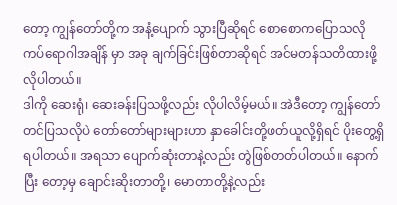တော့ ကျွန်တော်တို့က အနံ့ပျောက် သွားပြီဆိုရင် စောစောကပြောသလို ကပ်ရောဂါအချိန် မှာ အခု ချက်ခြင်းဖြစ်တာဆိုရင် အင်မတန်သတိထားဖို့ လိုပါတယ်။
ဒါကို ဆေးရုံ၊ ဆေးခန်းပြသဖို့လည်း လိုပါလိမ့်မယ်။ အဲဒီတော့ ကျွန်တော် တင်ပြသလိုပဲ တော်တော်များများဟာ နှာခေါင်းတို့ဖတ်ယူလို့ရှိရင် ပိုးတွေ့ရှိရပါတယ်။ အရသာ ပျောက်ဆုံးတာနဲ့လည်း တွဲဖြစ်တတ်ပါတယ်။ နောက်ပြီး တော့မှ ချောင်းဆိုးတာတို့၊ မောတာတို့နဲ့လည်း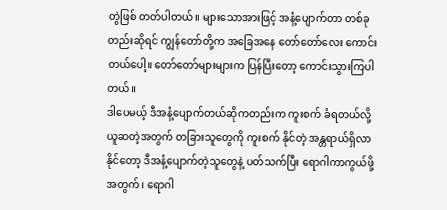တွဲဖြစ် တတ်ပါတယ်။ များသောအားဖြင့် အနံ့ပျောက်တာ တစ်ခု တည်းဆိုရင် ကျွန်တော်တို့က အခြေအနေ တော်တော်လေး ကောင်းတယ်ပေါ့။ တော်တော်များများက ပြန်ပြီးတော့ ကောင်းသွားကြပါတယ်။
ဒါပေမယ့် ဒီအနံ့ပျောက်တယ်ဆိုကတည်းက ကူးစက် ခံရတယ်လို့ ယူဆတဲ့အတွက် တခြားသူတွေကို ကူးစက် နိုင်တဲ့ အန္တရာယ်ရှိလာနိုင်တော့ ဒီအနံ့ပျောက်တဲ့သူတွေနဲ့ ပတ်သက်ပြီး ရောဂါကာကွယ်ဖို့ အတွက်၊ ရောဂါ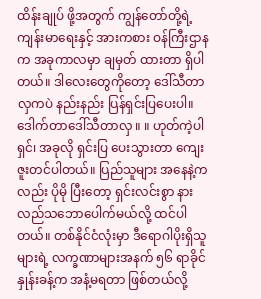ထိန်းချုပ် ဖို့အတွက် ကျွန်တော်တို့ရဲ့ ကျန်းမာရေးနှင့် အားကစား ဝန်ကြီးဌာနက အခုကာလမှာ ချမှတ် ထားတာ ရှိပါတယ်။ ဒါလေးတွေကိုတော့ ဒေါ်သီတာလှကပဲ နည်းနည်း ပြန်ရှင်းပြပေးပါ။
ဒေါက်တာဒေါ်သီတာလှ ။ ။ ဟုတ်ကဲ့ပါရှင်၊ အခုလို ရှင်းပြ ပေးသွားတာ ကျေးဇူးတင်ပါတယ်။ ပြည်သူများ အနေနဲ့ကလည်း ပိုမို ပြီးတော့ ရှင်းလင်းစွာ နားလည်သဘောပေါက်မယ်လို့ ထင်ပါတယ်။ တစ်နိုင်ငံလုံးမှာ ဒီရောဂါပိုးရှိသူများရဲ့ လက္ခဏာများအနက် ၅၆ ရာခိုင်နှုန်းခန့်က အနံ့မရတာ ဖြစ်တယ်လို့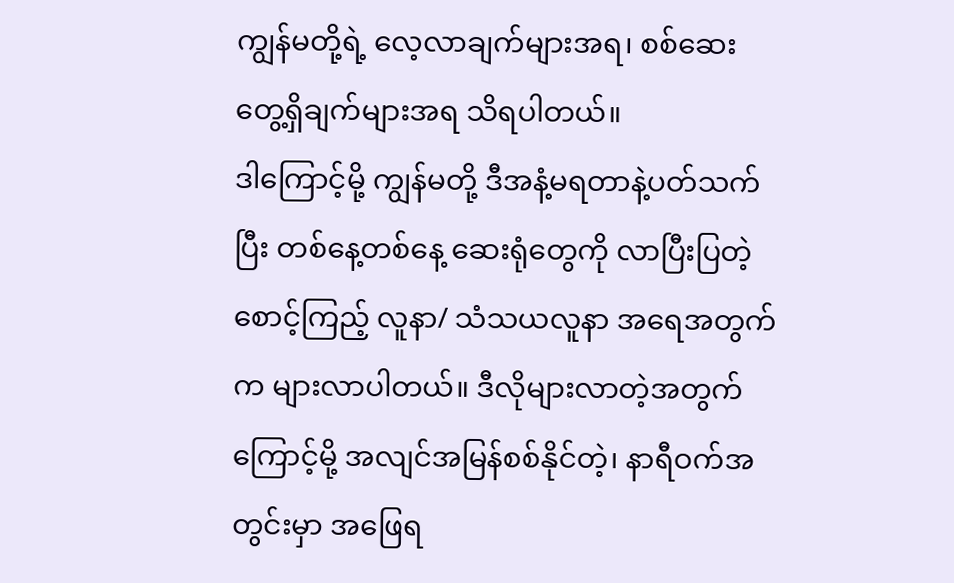ကျွန်မတို့ရဲ့ လေ့လာချက်များအရ၊ စစ်ဆေး တွေ့ရှိချက်များအရ သိရပါတယ်။
ဒါကြောင့်မို့ ကျွန်မတို့ ဒီအနံ့မရတာနဲ့ပတ်သက်ပြီး တစ်နေ့တစ်နေ့ ဆေးရုံတွေကို လာပြီးပြတဲ့ စောင့်ကြည့် လူနာ/ သံသယလူနာ အရေအတွက်က များလာပါတယ်။ ဒီလိုများလာတဲ့အတွက်ကြောင့်မို့ အလျင်အမြန်စစ်နိုင်တဲ့၊ နာရီဝက်အတွင်းမှာ အဖြေရ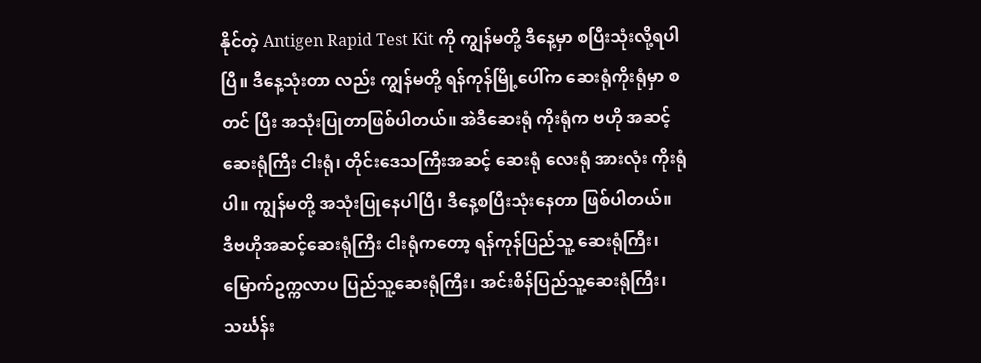နိုင်တဲ့ Antigen Rapid Test Kit ကို ကျွန်မတို့ ဒီနေ့မှာ စပြီးသုံးလို့ရပါပြီ။ ဒီနေ့သုံးတာ လည်း ကျွန်မတို့ ရန်ကုန်မြို့ပေါ်က ဆေးရုံကိုးရုံမှာ စတင် ပြီး အသုံးပြုတာဖြစ်ပါတယ်။ အဲဒီဆေးရုံ ကိုးရုံက ဗဟို အဆင့် ဆေးရုံကြီး ငါးရုံ၊ တိုင်းဒေသကြီးအဆင့် ဆေးရုံ လေးရုံ အားလုံး ကိုးရုံပါ။ ကျွန်မတို့ အသုံးပြုနေပါပြီ၊ ဒီနေ့စပြီးသုံးနေတာ ဖြစ်ပါတယ်။
ဒီဗဟိုအဆင့်ဆေးရုံကြီး ငါးရုံကတော့ ရန်ကုန်ပြည်သူ့ ဆေးရုံကြီး၊ မြောက်ဥက္ကလာပ ပြည်သူ့ဆေးရုံကြီး၊ အင်းစိန်ပြည်သူ့ဆေးရုံကြီး၊ သင်္ဃန်း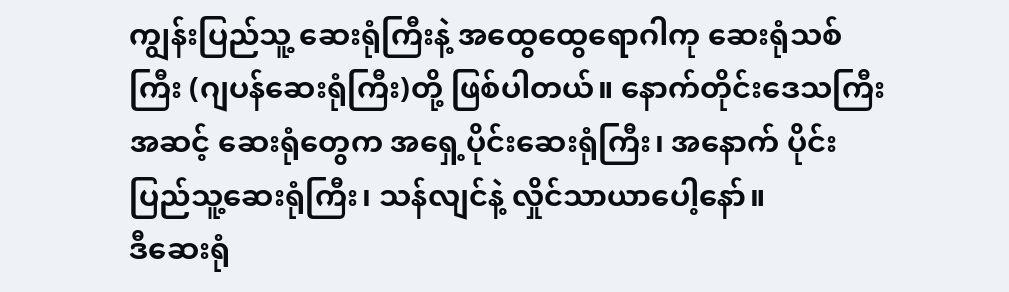ကျွန်းပြည်သူ့ ဆေးရုံကြီးနဲ့ အထွေထွေရောဂါကု ဆေးရုံသစ်ကြီး (ဂျပန်ဆေးရုံကြီး)တို့ ဖြစ်ပါတယ်။ နောက်တိုင်းဒေသကြီး အဆင့် ဆေးရုံတွေက အရှေ့ပိုင်းဆေးရုံကြီး၊ အနောက် ပိုင်း ပြည်သူ့ဆေးရုံကြီး၊ သန်လျင်နဲ့ လှိုင်သာယာပေါ့နော်။
ဒီဆေးရုံ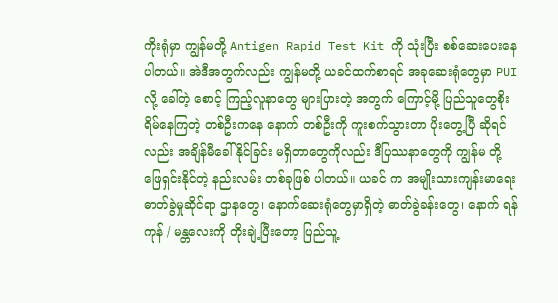ကိုးရုံမှာ ကျွန်မတို့ Antigen Rapid Test Kit ကို သုံးပြီး စစ်ဆေးပေးနေပါတယ်။ အဲဒီအတွက်လည်း ကျွန်မတို့ ယခင်ထက်စာရင် အခုဆေးရုံတွေမှာ PUI လို့ ခေါ်တဲ့ စောင့် ကြည့်လူနာတွေ များပြားတဲ့ အတွက် ကြောင့်မို့ ပြည်သူတွေစိုးရိမ်နေကြတဲ့ တစ်ဦးကနေ နောက် တစ်ဦးကို ကူးစက်သွားတာ ပိုးတွေ့ပြီ ဆိုရင်လည်း အချိန်မီခေါ် နိုင်ခြင်း မရှိတာတွေကိုလည်း ဒီပြဿနာတွေကို ကျွန်မ တို့ ဖြေရှင်းနိုင်တဲ့ နည်းလမ်း တစ်ခုဖြစ် ပါတယ်။ ယခင် က အမျိုးသားကျန်းမာရေးဓာတ်ခွဲမှုဆိုင်ရာ ဌာနတွေ၊ နောက်ဆေးရုံတွေမှာရှိတဲ့ ဓာတ်ခွဲခန်းတွေ၊ နောက် ရန်ကုန် / မန္တလေးကို တိုးချဲ့ပြီးတော့ ပြည်သူ့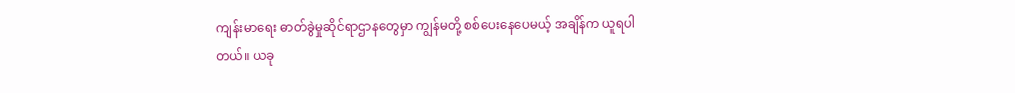ကျန်းမာရေး ဓာတ်ခွဲမှုဆိုင်ရာဌာနတွေမှာ ကျွန်မတို့ စစ်ပေးနေပေမယ့် အချိန်က ယူရပါတယ်။ ယခု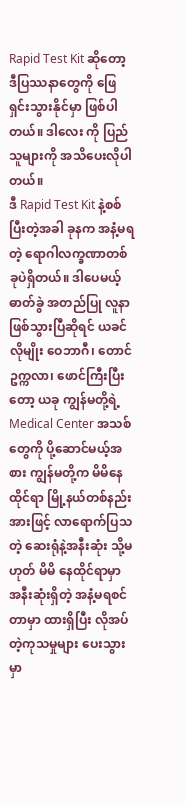Rapid Test Kit ဆိုတော့ ဒီပြဿနာတွေကို ဖြေရှင်းသွားနိုင်မှာ ဖြစ်ပါတယ်။ ဒါလေး ကို ပြည်သူများကို အသိပေးလိုပါတယ်။
ဒီ Rapid Test Kit နဲ့စစ်ပြီးတဲ့အခါ ခုနက အနံ့မရတဲ့ ရောဂါလက္ခဏာတစ်ခုပဲရှိတယ်။ ဒါပေမယ့် ဓာတ်ခွဲ အတည်ပြု လူနာဖြစ်သွားပြီဆိုရင် ယခင်လိုမျိုး ဝေဘာဂီ၊ တောင်ဥက္ကလာ၊ ဖောင်ကြီးပြီးတော့ ယခု ကျွန်မတို့ရဲ့ Medical Center အသစ်တွေကို ပို့ဆောင်မယ့်အစား ကျွန်မတို့က မိမိနေထိုင်ရာ မြို့နယ်တစ်နည်းအားဖြင့် လာရောက်ပြသတဲ့ ဆေးရုံနဲ့အနီးဆုံး သို့မဟုတ် မိမိ နေထိုင်ရာမှာ အနီးဆုံးရှိတဲ့ အနံ့မရစင်တာမှာ ထားရှိပြီး လိုအပ် တဲ့ကုသမှုများ ပေးသွားမှာ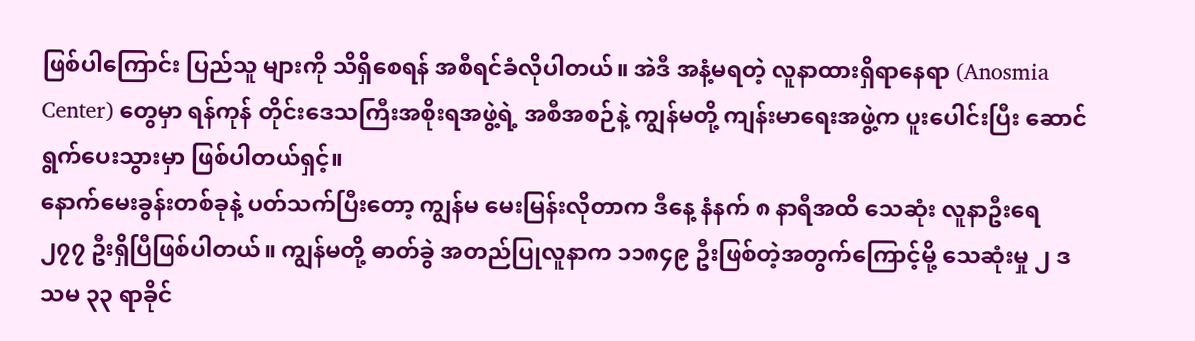ဖြစ်ပါကြောင်း ပြည်သူ များကို သိရှိစေရန် အစီရင်ခံလိုပါတယ်။ အဲဒီ အနံ့မရတဲ့ လူနာထားရှိရာနေရာ (Anosmia Center) တွေမှာ ရန်ကုန် တိုင်းဒေသကြီးအစိုးရအဖွဲ့ရဲ့ အစီအစဉ်နဲ့ ကျွန်မတို့ ကျန်းမာရေးအဖွဲ့က ပူးပေါင်းပြီး ဆောင်ရွက်ပေးသွားမှာ ဖြစ်ပါတယ်ရှင့်။
နောက်မေးခွန်းတစ်ခုနဲ့ ပတ်သက်ပြီးတော့ ကျွန်မ မေးမြန်းလိုတာက ဒီနေ့ နံနက် ၈ နာရီအထိ သေဆုံး လူနာဦးရေ ၂၇၇ ဦးရှိပြီဖြစ်ပါတယ်။ ကျွန်မတို့ ဓာတ်ခွဲ အတည်ပြုလူနာက ၁၁၈၄၉ ဦးဖြစ်တဲ့အတွက်ကြောင့်မို့ သေဆုံးမှု ၂ ဒသမ ၃၃ ရာခိုင်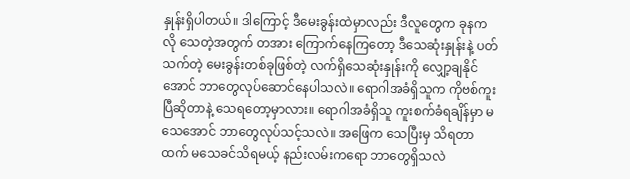နှုန်းရှိပါတယ်။ ဒါကြောင့် ဒီမေးခွန်းထဲမှာလည်း ဒီလူတွေက ခုနကလို သေတဲ့အတွက် တအား ကြောက်နေကြတော့ ဒီသေဆုံးနှုန်းနဲ့ ပတ်သက်တဲ့ မေးခွန်းတစ်ခုဖြစ်တဲ့ လက်ရှိသေဆုံးနှုန်းကို လျှော့ချနိုင်အောင် ဘာတွေလုပ်ဆောင်နေပါသလဲ။ ရောဂါအခံရှိသူက ကိုဗစ်ကူးပြီဆိုတာနဲ့ သေရတော့မှာလား။ ရောဂါအခံရှိသူ ကူးစက်ခံရချိန်မှာ မသေအောင် ဘာတွေလုပ်သင့်သလဲ။ အဖြေက သေပြီးမှ သိရတာထက် မသေခင်သိရမယ့် နည်းလမ်းကရော ဘာတွေရှိသလဲ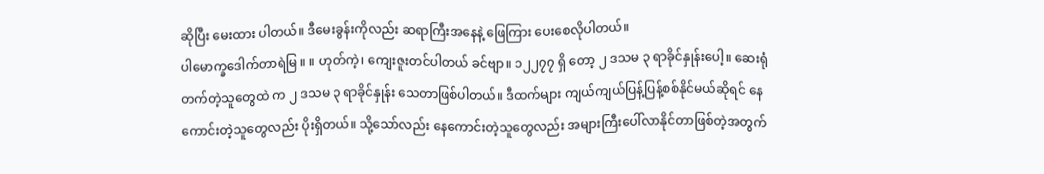ဆိုပြီး မေးထား ပါတယ်။ ဒီမေးခွန်းကိုလည်း ဆရာကြီးအနေနဲ့ ဖြေကြား ပေးစေလိုပါတယ်။
ပါမောက္ခဒေါက်တာရဲမြ ။ ။ ဟုတ်ကဲ့၊ ကျေးဇူးတင်ပါတယ် ခင်ဗျာ။ ၁၂၂၇၇ ရှိ တော့ ၂ ဒသမ ၃ ရာခိုင်နှုန်းပေါ့။ ဆေးရုံတက်တဲ့သူတွေထဲ က ၂ ဒသမ ၃ ရာခိုင်နှုန်း သေတာဖြစ်ပါတယ်။ ဒီထက်များ ကျယ်ကျယ်ပြန့်ပြန့်စစ်နိုင်မယ်ဆိုရင် နေကောင်းတဲ့သူတွေလည်း ပိုးရှိတယ်။ သို့သော်လည်း နေကောင်းတဲ့သူတွေလည်း အများကြီးပေါ်လာနိုင်တာဖြစ်တဲ့အတွက်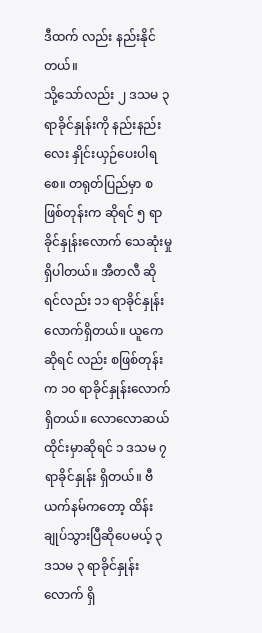ဒီထက် လည်း နည်းနိုင် တယ်။
သို့သော်လည်း ၂ ဒသမ ၃ ရာခိုင်နှုန်းကို နည်းနည်း လေး နှိုင်းယှဉ်ပေးပါရစေ။ တရုတ်ပြည်မှာ စဖြစ်တုန်းက ဆိုရင် ၅ ရာခိုင်နှုန်းလောက် သေဆုံးမှုရှိပါတယ်။ အီတလီ ဆိုရင်လည်း ၁၁ ရာခိုင်နှုန်းလောက်ရှိတယ်။ ယူကေဆိုရင် လည်း စဖြစ်တုန်းက ၁၀ ရာခိုင်နှုန်းလောက် ရှိတယ်။ လောလောဆယ် ထိုင်းမှာဆိုရင် ၁ ဒသမ ၇ ရာခိုင်နှုန်း ရှိတယ်။ ဗီယက်နမ်ကတော့ ထိန်းချုပ်သွားပြီဆိုပေမယ့် ၃ ဒသမ ၃ ရာခိုင်နှုန်းလောက် ရှိ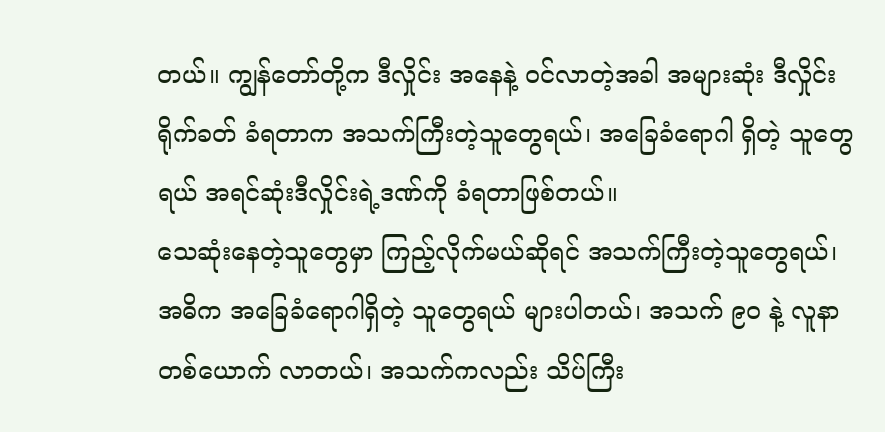တယ်။ ကျွန်တော်တို့က ဒီလှိုင်း အနေနဲ့ ဝင်လာတဲ့အခါ အများဆုံး ဒီလှိုင်းရိုက်ခတ် ခံရတာက အသက်ကြီးတဲ့သူတွေရယ်၊ အခြေခံရောဂါ ရှိတဲ့ သူတွေရယ် အရင်ဆုံးဒီလှိုင်းရဲ့ဒဏ်ကို ခံရတာဖြစ်တယ်။
သေဆုံးနေတဲ့သူတွေမှာ ကြည့်လိုက်မယ်ဆိုရင် အသက်ကြီးတဲ့သူတွေရယ်၊ အဓိက အခြေခံရောဂါရှိတဲ့ သူတွေရယ် များပါတယ်၊ အသက် ၉၀ နဲ့ လူနာတစ်ယောက် လာတယ်၊ အသက်ကလည်း သိပ်ကြီး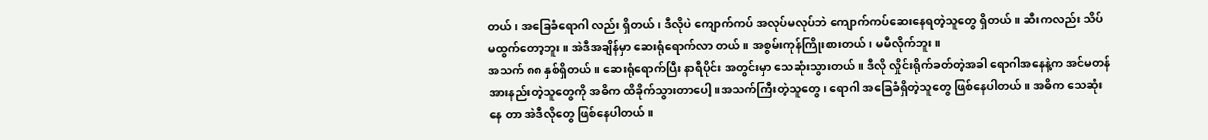တယ်၊ အခြေခံရောဂါ လည်း ရှိတယ်၊ ဒီလိုပဲ ကျောက်ကပ် အလုပ်မလုပ်ဘဲ ကျောက်ကပ်ဆေးနေရတဲ့သူတွေ ရှိတယ်။ ဆီးကလည်း သိပ်မထွက်တော့ဘူး။ အဲဒီအချိန်မှာ ဆေးရုံရောက်လာ တယ်။ အစွမ်းကုန်ကြိုးစားတယ်၊ မမီလိုက်ဘူး။
အသက် ၈၈ နှစ်ရှိတယ်။ ဆေးရုံရောက်ပြီး နာရီပိုင်း အတွင်းမှာ သေဆုံးသွားတယ်။ ဒီလို လှိုင်းရိုက်ခတ်တဲ့အခါ ရောဂါအနေနဲ့က အင်မတန် အားနည်းတဲ့သူတွေကို အဓိက ထိခိုက်သွားတာပေါ့။အသက်ကြီးတဲ့သူတွေ၊ ရောဂါ အခြေခံရှိတဲ့သူတွေ ဖြစ်နေပါတယ်။ အဓိက သေဆုံးနေ တာ အဲဒီလိုတွေ ဖြစ်နေပါတယ်။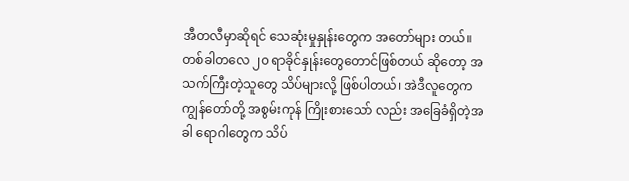အီတလီမှာဆိုရင် သေဆုံးမှုနှုန်းတွေက အတော်များ တယ်။ တစ်ခါတလေ ၂၀ ရာခိုင်နှုန်းတွေတောင်ဖြစ်တယ် ဆိုတော့ အသက်ကြီးတဲ့သူတွေ သိပ်များလို့ ဖြစ်ပါတယ်၊ အဲဒီလူတွေက ကျွန်တော်တို့ အစွမ်းကုန် ကြိုးစားသော် လည်း အခြေခံရှိတဲ့အခါ ရောဂါတွေက သိပ်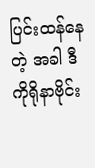ပြင်းထန်နေတဲ့ အခါ ဒီ ကိုရိုနာဗိုင်း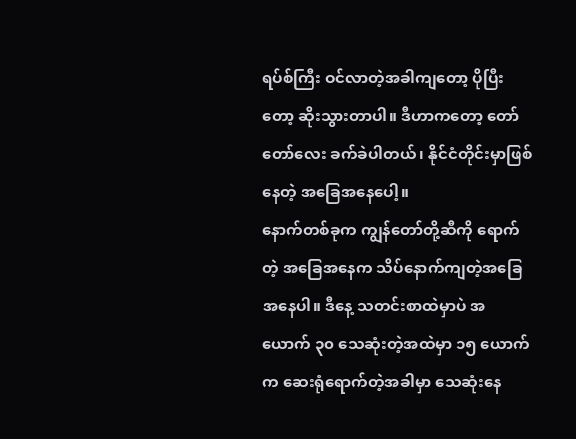ရပ်စ်ကြီး ဝင်လာတဲ့အခါကျတော့ ပိုပြီးတော့ ဆိုးသွားတာပါ။ ဒီဟာကတော့ တော်တော်လေး ခက်ခဲပါတယ်၊ နိုင်ငံတိုင်းမှာဖြစ်နေတဲ့ အခြေအနေပေါ့။
နောက်တစ်ခုက ကျွန်တော်တို့ဆီကို ရောက်တဲ့ အခြေအနေက သိပ်နောက်ကျတဲ့အခြေအနေပါ။ ဒီနေ့ သတင်းစာထဲမှာပဲ အယောက် ၃၀ သေဆုံးတဲ့အထဲမှာ ၁၅ ယောက်က ဆေးရုံရောက်တဲ့အခါမှာ သေဆုံးနေ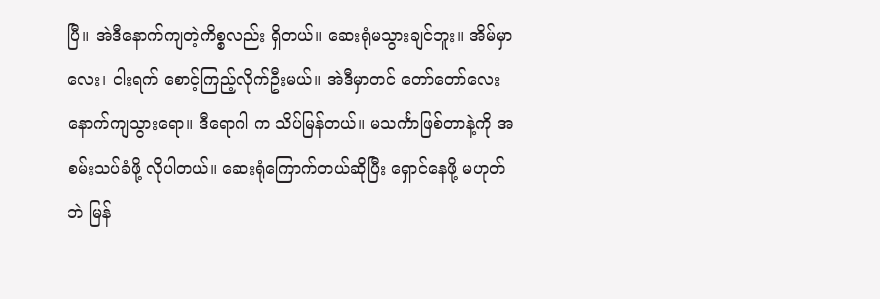ပြီ။ အဲဒီနောက်ကျတဲ့ကိစ္စလည်း ရှိတယ်။ ဆေးရုံမသွားချင်ဘူး။ အိမ်မှာ လေး၊ ငါးရက် စောင့်ကြည့်လိုက်ဦးမယ်။ အဲဒီမှာတင် တော်တော်လေး နောက်ကျသွားရော။ ဒီရောဂါ က သိပ်မြန်တယ်။ မသင်္ကာဖြစ်တာနဲ့ကို အစမ်းသပ်ခံဖို့ လိုပါတယ်။ ဆေးရုံကြောက်တယ်ဆိုပြီး ရှောင်နေဖို့ မဟုတ် ဘဲ မြန်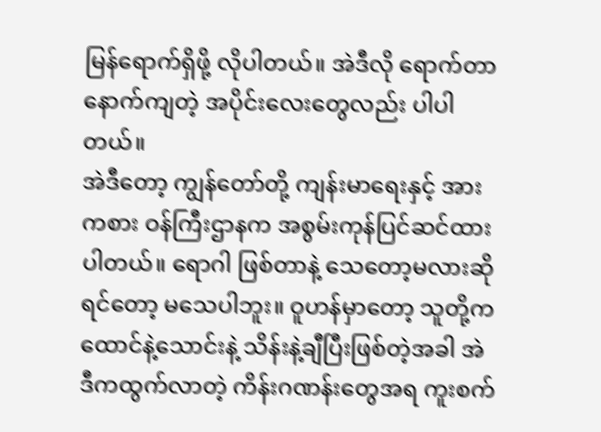မြန်ရောက်ရှိဖို့ လိုပါတယ်။ အဲဒီလို ရောက်တာ နောက်ကျတဲ့ အပိုင်းလေးတွေလည်း ပါပါတယ်။
အဲဒီတော့ ကျွန်တော်တို့ ကျန်းမာရေးနှင့် အားကစား ဝန်ကြီးဌာနက အစွမ်းကုန်ပြင်ဆင်ထားပါတယ်။ ရောဂါ ဖြစ်တာနဲ့ သေတော့မလားဆိုရင်တော့ မသေပါဘူး။ ဝူဟန်မှာတော့ သူတို့က ထောင်နဲ့သောင်းနဲ့ သိန်းနဲ့ချီပြီးဖြစ်တဲ့အခါ အဲဒီကထွက်လာတဲ့ ကိန်းဂဏန်းတွေအရ ကူးစက်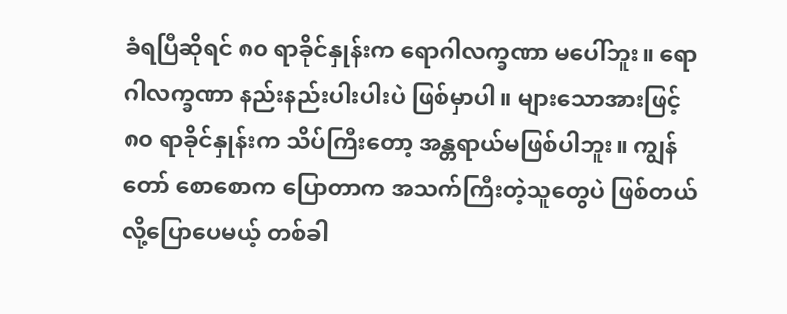ခံရပြီဆိုရင် ၈၀ ရာခိုင်နှုန်းက ရောဂါလက္ခဏာ မပေါ်ဘူး။ ရောဂါလက္ခဏာ နည်းနည်းပါးပါးပဲ ဖြစ်မှာပါ။ များသောအားဖြင့် ၈၀ ရာခိုင်နှုန်းက သိပ်ကြီးတော့ အန္တရာယ်မဖြစ်ပါဘူး။ ကျွန်တော် စောစောက ပြောတာက အသက်ကြီးတဲ့သူတွေပဲ ဖြစ်တယ်လို့ပြောပေမယ့် တစ်ခါ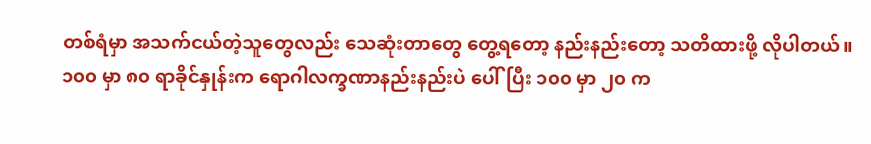တစ်ရံမှာ အသက်ငယ်တဲ့သူတွေလည်း သေဆုံးတာတွေ တွေ့ရတော့ နည်းနည်းတော့ သတိထားဖို့ လိုပါတယ်။ ၁၀၀ မှာ ၈၀ ရာခိုင်နှုန်းက ရောဂါလက္ခဏာနည်းနည်းပဲ ပေါ်ပြီး ၁၀၀ မှာ ၂၀ က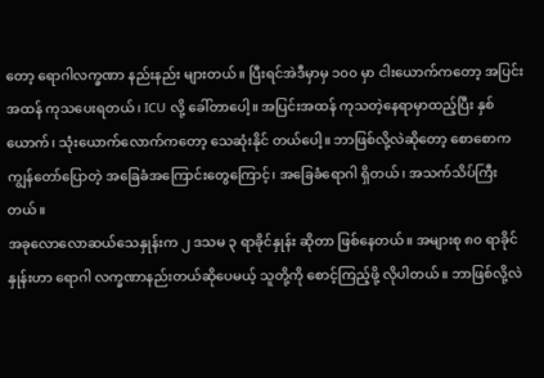တော့ ရောဂါလက္ခဏာ နည်းနည်း များတယ်။ ပြီးရင်အဲဒီမှာမှ ၁၀၀ မှာ ငါးယောက်ကတော့ အပြင်းအထန် ကုသပေးရတယ်၊ ICU လို့ ခေါ်တာပေါ့။ အပြင်းအထန် ကုသတဲ့နေရာမှာထည့်ပြီး နှစ်ယောက်၊ သုံးယောက်လောက်ကတော့ သေဆုံးနိုင် တယ်ပေါ့။ ဘာဖြစ်လို့လဲဆိုတော့ စောစောက ကျွန်တော်ပြောတဲ့ အခြေခံအကြောင်းတွေကြောင့်၊ အခြေခံရောဂါ ရှိတယ်၊ အသက်သိပ်ကြီးတယ်။
အခုလောလောဆယ်သေနှုန်းက ၂ ဒသမ ၃ ရာခိုင်နှုန်း ဆိုတာ ဖြစ်နေတယ်။ အများစု ၈၀ ရာခိုင်နှုန်းဟာ ရောဂါ လက္ခဏာနည်းတယ်ဆိုပေမယ့် သူတို့ကို စောင့်ကြည့်ဖို့ လိုပါတယ်။ ဘာဖြစ်လို့လဲ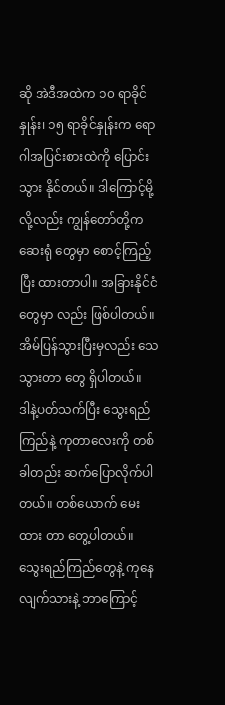ဆို အဲဒီအထဲက ၁၀ ရာခိုင်နှုန်း၊ ၁၅ ရာခိုင်နှုန်းက ရောဂါအပြင်းစားထဲကို ပြောင်းသွား နိုင်တယ်။ ဒါကြောင့်မို့လို့လည်း ကျွန်တော်တို့က ဆေးရုံ တွေမှာ စောင့်ကြည့်ပြီး ထားတာပါ။ အခြားနိုင်ငံတွေမှာ လည်း ဖြစ်ပါတယ်။ အိမ်ပြန်သွားပြီးမှလည်း သေသွားတာ တွေ ရှိပါတယ်။
ဒါနဲ့ပတ်သက်ပြီး သွေးရည်ကြည်နဲ့ ကုတာလေးကို တစ်ခါတည်း ဆက်ပြောလိုက်ပါတယ်။ တစ်ယောက် မေးထား တာ တွေ့ပါတယ်။ သွေးရည်ကြည်တွေနဲ့ ကုနေ လျက်သားနဲ့ ဘာကြောင့်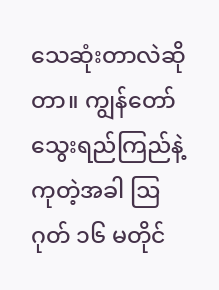သေဆုံးတာလဲဆိုတာ။ ကျွန်တော် သွေးရည်ကြည်နဲ့ကုတဲ့အခါ ဩဂုတ် ၁၆ မတိုင်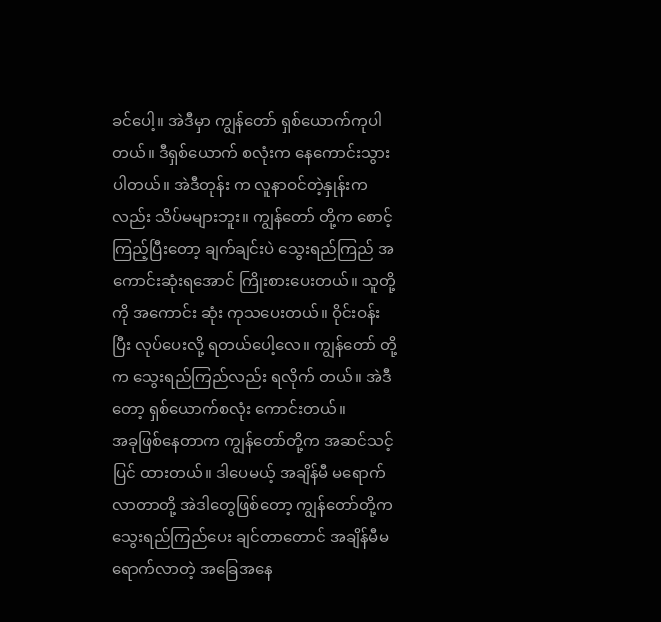ခင်ပေါ့။ အဲဒီမှာ ကျွန်တော် ရှစ်ယောက်ကုပါတယ်။ ဒီရှစ်ယောက် စလုံးက နေကောင်းသွားပါတယ်။ အဲဒီတုန်း က လူနာဝင်တဲ့နှုန်းကလည်း သိပ်မများဘူး။ ကျွန်တော် တို့က စောင့်ကြည့်ပြီးတော့ ချက်ချင်းပဲ သွေးရည်ကြည် အကောင်းဆုံးရအောင် ကြိုးစားပေးတယ်။ သူတို့ကို အကောင်း ဆုံး ကုသပေးတယ်။ ဝိုင်းဝန်းပြီး လုပ်ပေးလို့ ရတယ်ပေါ့လေ။ ကျွန်တော် တို့က သွေးရည်ကြည်လည်း ရလိုက် တယ်။ အဲဒီတော့ ရှစ်ယောက်စလုံး ကောင်းတယ်။
အခုဖြစ်နေတာက ကျွန်တော်တို့က အဆင်သင့်ပြင် ထားတယ်။ ဒါပေမယ့် အချိန်မီ မရောက်လာတာတို့ အဲဒါတွေဖြစ်တော့ ကျွန်တော်တို့က သွေးရည်ကြည်ပေး ချင်တာတောင် အချိန်မီမရောက်လာတဲ့ အခြေအနေ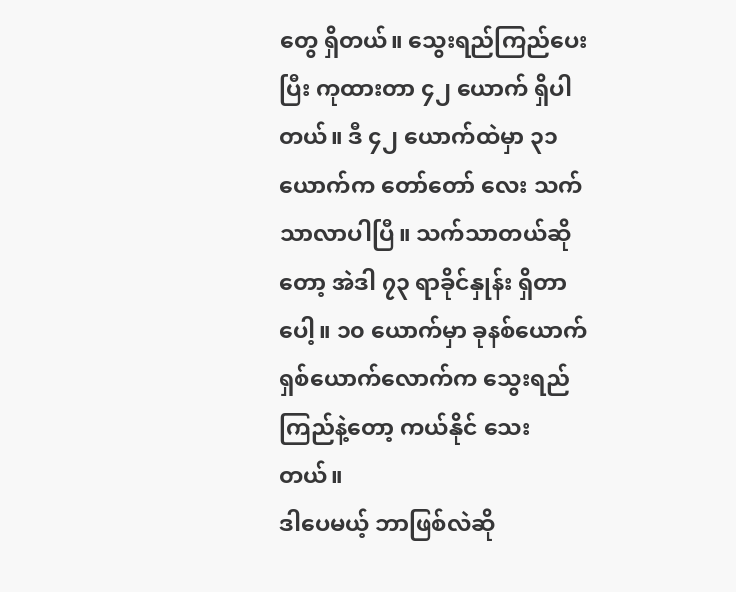တွေ ရှိတယ်။ သွေးရည်ကြည်ပေးပြီး ကုထားတာ ၄၂ ယောက် ရှိပါတယ်။ ဒီ ၄၂ ယောက်ထဲမှာ ၃၁ ယောက်က တော်တော် လေး သက်သာလာပါပြီ။ သက်သာတယ်ဆိုတော့ အဲဒါ ၇၃ ရာခိုင်နှုန်း ရှိတာပေါ့။ ၁၀ ယောက်မှာ ခုနစ်ယောက် ရှစ်ယောက်လောက်က သွေးရည်ကြည်နဲ့တော့ ကယ်နိုင် သေးတယ်။
ဒါပေမယ့် ဘာဖြစ်လဲဆို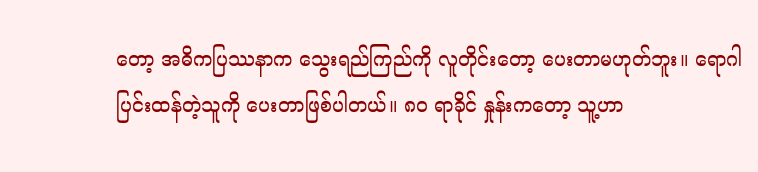တော့ အဓိကပြဿနာက သွေးရည်ကြည်ကို လူတိုင်းတော့ ပေးတာမဟုတ်ဘူး။ ရောဂါပြင်းထန်တဲ့သူကို ပေးတာဖြစ်ပါတယ်။ ၈၀ ရာခိုင် နှုန်းကတော့ သူ့ဟာ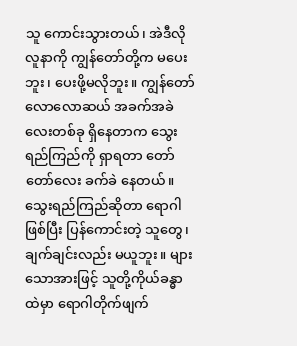သူ ကောင်းသွားတယ်၊ အဲဒီလိုလူနာကို ကျွန်တော်တို့က မပေးဘူး၊ ပေးဖို့မလိုဘူး။ ကျွန်တော် လောလောဆယ် အခက်အခဲလေးတစ်ခု ရှိနေတာက သွေးရည်ကြည်ကို ရှာရတာ တော်တော်လေး ခက်ခဲ နေတယ်။
သွေးရည်ကြည်ဆိုတာ ရောဂါဖြစ်ပြီး ပြန်ကောင်းတဲ့ သူတွေ၊ ချက်ချင်းလည်း မယူဘူး။ များသောအားဖြင့် သူတို့ကိုယ်ခန္ဓာထဲမှာ ရောဂါတိုက်ဖျက်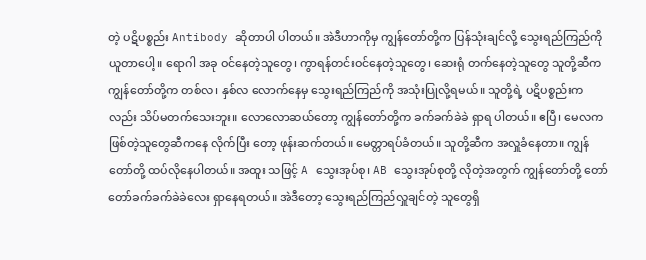တဲ့ ပဋိပစ္စည်း Antibody ဆိုတာပါ ပါတယ်။ အဲဒီဟာကိုမှ ကျွန်တော်တို့က ပြန်သုံးချင်လို့ သွေးရည်ကြည်ကိုယူတာပေါ့။ ရောဂါ အခု ဝင်နေတဲ့သူတွေ၊ ကွာရန်တင်းဝင်နေတဲ့သူတွေ၊ ဆေးရုံ တက်နေတဲ့သူတွေ သူတို့ဆီက ကျွန်တော်တို့က တစ်လ၊ နှစ်လ လောက်နေမှ သွေးရည်ကြည်ကို အသုံးပြုလို့ရမယ်။ သူတို့ရဲ့ ပဋိပစ္စည်းကလည်း သိပ်မတက်သေးဘူး။ လောလောဆယ်တော့ ကျွန်တော်တို့က ခက်ခက်ခဲခဲ ရှာရ ပါတယ်။ ဧပြီ၊ မေလက ဖြစ်တဲ့သူတွေဆီကနေ လိုက်ပြီး တော့ ဖုန်းဆက်တယ်။ မေတ္တာရပ်ခံတယ်။ သူတို့ဆီက အလှူခံနေတာ။ ကျွန်တော်တို့ ထပ်လိုနေပါတယ်။ အထူး သဖြင့် A သွေးအုပ်စု၊ AB သွေးအုပ်စုတို့ လိုတဲ့အတွက် ကျွန်တော်တို့ တော်တော်ခက်ခက်ခဲခဲလေး ရှာနေရတယ်။ အဲဒီတော့ သွေးရည်ကြည်လှူချင်တဲ့ သူတွေရှိ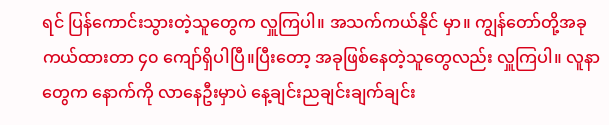ရင် ပြန်ကောင်းသွားတဲ့သူတွေက လှူကြပါ။ အသက်ကယ်နိုင် မှာ။ ကျွန်တော်တို့အခု ကယ်ထားတာ ၄၀ ကျော်ရှိပါပြီ။ပြီးတော့ အခုဖြစ်နေတဲ့သူတွေလည်း လှူကြပါ။ လူနာ တွေက နောက်ကို လာနေဦးမှာပဲ နေ့ချင်းညချင်းချက်ချင်း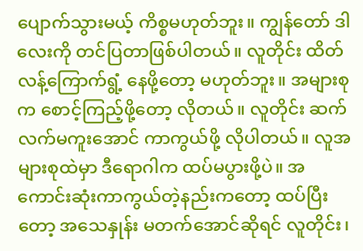ပျောက်သွားမယ့် ကိစ္စမဟုတ်ဘူး။ ကျွန်တော် ဒါလေးကို တင်ပြတာဖြစ်ပါတယ်။ လူတိုင်း ထိတ်လန့်ကြောက်ရွံ့ နေဖို့တော့ မဟုတ်ဘူး။ အများစုက စောင့်ကြည့်ဖို့တော့ လိုတယ်။ လူတိုင်း ဆက်လက်မကူးအောင် ကာကွယ်ဖို့ လိုပါတယ်။ လူအများစုထဲမှာ ဒီရောဂါက ထပ်မပွားဖို့ပဲ။ အကောင်းဆုံးကာကွယ်တဲ့နည်းကတော့ ထပ်ပြီးတော့ အသေနှုန်း မတက်အောင်ဆိုရင် လူတိုင်း၊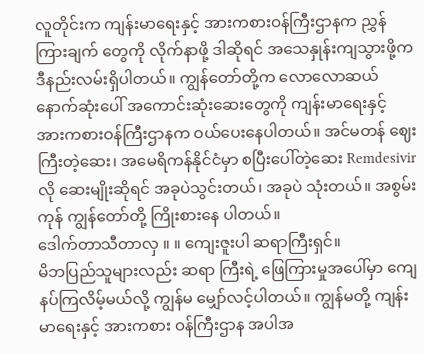လူတိုင်းက ကျန်းမာရေးနှင့် အားကစားဝန်ကြီးဌာနက ညွှန်ကြားချက် တွေကို လိုက်နာဖို့ ဒါဆိုရင် အသေနှုန်းကျသွားဖို့က ဒီနည်းလမ်းရှိပါတယ်။ ကျွန်တော်တို့က လောလောဆယ် နောက်ဆုံးပေါ် အကောင်းဆုံးဆေးတွေကို ကျန်းမာရေးနှင့် အားကစားဝန်ကြီးဌာနက ဝယ်ပေးနေပါတယ်။ အင်မတန် ဈေးကြီးတဲ့ဆေး၊ အမေရိကန်နိုင်ငံမှာ စပြီးပေါ်တဲ့ဆေး Remdesivir လို ဆေးမျိုးဆိုရင် အခုပဲသွင်းတယ်၊ အခုပဲ သုံးတယ်။ အစွမ်းကုန် ကျွန်တော်တို့ ကြိုးစားနေ ပါတယ်။
ဒေါက်တာသီတာလှ ။ ။ ကျေးဇူးပါ ဆရာကြီးရှင်။
မိဘပြည်သူများလည်း ဆရာ ကြီးရဲ့ ဖြေကြားမှုအပေါ်မှာ ကျေနပ်ကြလိမ့်မယ်လို့ ကျွန်မ မျှော်လင့်ပါတယ်။ ကျွန်မတို့ ကျန်းမာရေးနှင့် အားကစား ဝန်ကြီးဌာန အပါအ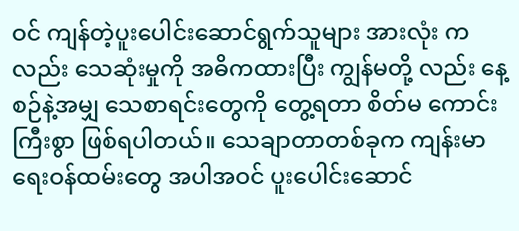ဝင် ကျန်တဲ့ပူးပေါင်းဆောင်ရွက်သူများ အားလုံး ကလည်း သေဆုံးမှုကို အဓိကထားပြီး ကျွန်မတို့ လည်း နေ့စဉ်နဲ့အမျှ သေစာရင်းတွေကို တွေ့ရတာ စိတ်မ ကောင်းကြီးစွာ ဖြစ်ရပါတယ်။ သေချာတာတစ်ခုက ကျန်းမာရေးဝန်ထမ်းတွေ အပါအဝင် ပူးပေါင်းဆောင်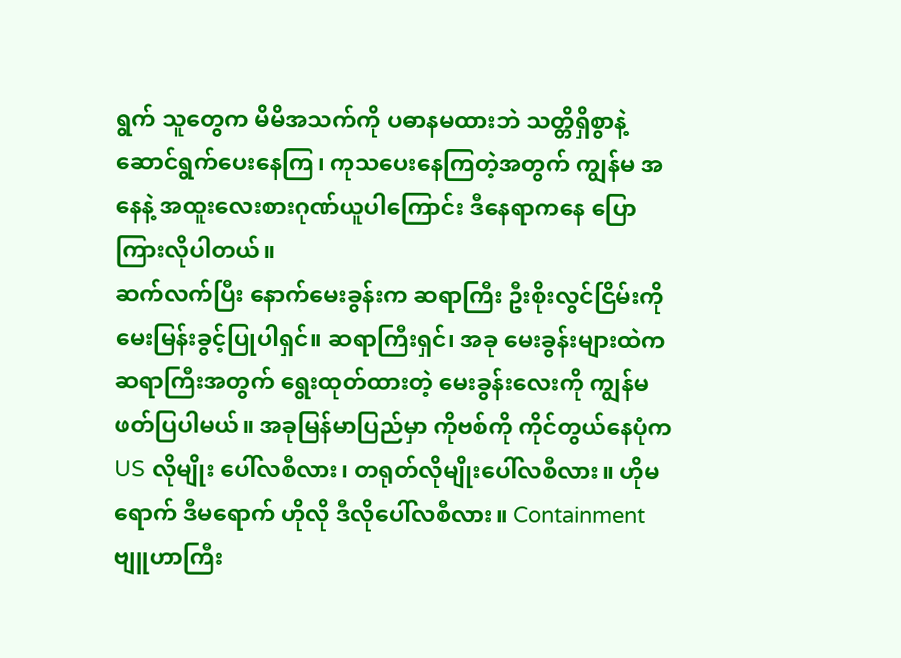ရွက် သူတွေက မိမိအသက်ကို ပဓာနမထားဘဲ သတ္တိရှိစွာနဲ့ ဆောင်ရွက်ပေးနေကြ၊ ကုသပေးနေကြတဲ့အတွက် ကျွန်မ အနေနဲ့ အထူးလေးစားဂုဏ်ယူပါကြောင်း ဒီနေရာကနေ ပြောကြားလိုပါတယ်။
ဆက်လက်ပြီး နောက်မေးခွန်းက ဆရာကြီး ဦးစိုးလွင်ငြိမ်းကို မေးမြန်းခွင့်ပြုပါရှင်။ ဆရာကြီးရှင်၊ အခု မေးခွန်းများထဲက ဆရာကြီးအတွက် ရွေးထုတ်ထားတဲ့ မေးခွန်းလေးကို ကျွန်မ ဖတ်ပြပါမယ်။ အခုမြန်မာပြည်မှာ ကိုဗစ်ကို ကိုင်တွယ်နေပုံက US လိုမျိုး ပေါ်လစီလား၊ တရုတ်လိုမျိုးပေါ်လစီလား။ ဟိုမရောက် ဒီမရောက် ဟိုလို ဒီလိုပေါ်လစီလား။ Containment ဗျူဟာကြီး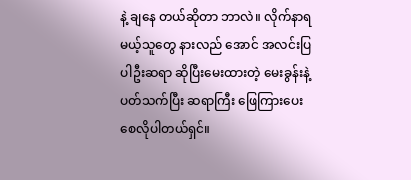နဲ့ ချနေ တယ်ဆိုတာ ဘာလဲ။ လိုက်နာရမယ့်သူတွေ နားလည် အောင် အလင်းပြပါဦးဆရာ ဆိုပြီးမေးထားတဲ့ မေးခွန်းနဲ့ ပတ်သက်ပြီး ဆရာကြီး ဖြေကြားပေးစေလိုပါတယ်ရှင်။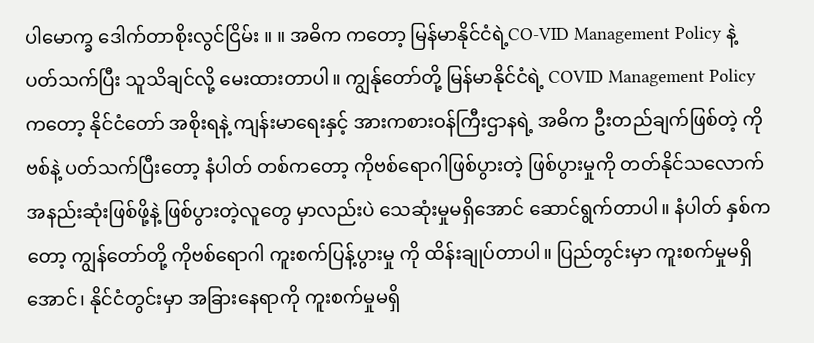ပါမောက္ခ ဒေါက်တာစိုးလွင်ငြိမ်း ။ ။ အဓိက ကတော့ မြန်မာနိုင်ငံရဲ့CO-VID Management Policy နဲ့ ပတ်သက်ပြီး သူသိချင်လို့ မေးထားတာပါ။ ကျွန်ုတော်တို့ မြန်မာနိုင်ငံရဲ့ COVID Management Policy ကတော့ နိုင်ငံတော် အစိုးရနဲ့ ကျန်းမာရေးနှင့် အားကစားဝန်ကြီးဌာနရဲ့ အဓိက ဦးတည်ချက်ဖြစ်တဲ့ ကိုဗစ်နဲ့ ပတ်သက်ပြီးတော့ နံပါတ် တစ်ကတော့ ကိုဗစ်ရောဂါဖြစ်ပွားတဲ့ ဖြစ်ပွားမှုကို တတ်နိုင်သလောက် အနည်းဆုံးဖြစ်ဖို့နဲ့ ဖြစ်ပွားတဲ့လူတွေ မှာလည်းပဲ သေဆုံးမှုမရှိအောင် ဆောင်ရွက်တာပါ။ နံပါတ် နှစ်ကတော့ ကျွန်တော်တို့ ကိုဗစ်ရောဂါ ကူးစက်ပြန့်ပွားမှု ကို ထိန်းချုပ်တာပါ။ ပြည်တွင်းမှာ ကူးစက်မှုမရှိအောင်၊ နိုင်ငံတွင်းမှာ အခြားနေရာကို ကူးစက်မှုမရှိ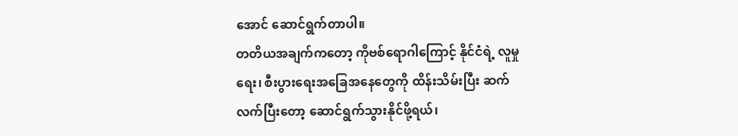အောင် ဆောင်ရွက်တာပါ။
တတိယအချက်ကတော့ ကိုဗစ်ရောဂါကြောင့် နိုင်ငံရဲ့ လူမှုရေး၊ စီးပွားရေးအခြေအနေတွေကို ထိန်းသိမ်းပြီး ဆက်လက်ပြီးတော့ ဆောင်ရွက်သွားနိုင်ဖို့ရယ်၊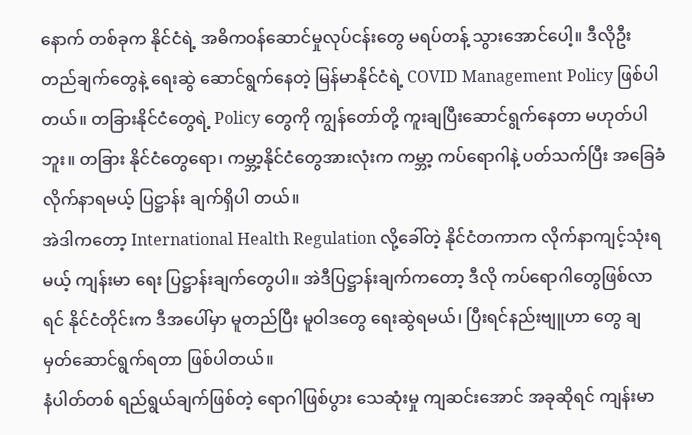နောက် တစ်ခုက နိုင်ငံရဲ့ အဓိကဝန်ဆောင်မှုလုပ်ငန်းတွေ မရပ်တန့် သွားအောင်ပေါ့။ ဒီလိုဦးတည်ချက်တွေနဲ့ ရေးဆွဲ ဆောင်ရွက်နေတဲ့ မြန်မာနိုင်ငံရဲ့ COVID Management Policy ဖြစ်ပါတယ်။ တခြားနိုင်ငံတွေရဲ့ Policy တွေကို ကျွန်တော်တို့ ကူးချပြီးဆောင်ရွက်နေတာ မဟုတ်ပါဘူး။ တခြား နိုင်ငံတွေရော၊ ကမ္ဘာ့နိုင်ငံတွေအားလုံးက ကမ္ဘာ့ ကပ်ရောဂါနဲ့ ပတ်သက်ပြီး အခြေခံလိုက်နာရမယ့် ပြဋ္ဌာန်း ချက်ရှိပါ တယ်။
အဲဒါကတော့ International Health Regulation လို့ခေါ်တဲ့ နိုင်ငံတကာက လိုက်နာကျင့်သုံးရမယ့် ကျန်းမာ ရေး ပြဋ္ဌာန်းချက်တွေပါ။ အဲဒီပြဋ္ဌာန်းချက်ကတော့ ဒီလို ကပ်ရောဂါတွေဖြစ်လာရင် နိုင်ငံတိုင်းက ဒီအပေါ်မှာ မူတည်ပြီး မူဝါဒတွေ ရေးဆွဲရမယ်၊ ပြီးရင်နည်းဗျူဟာ တွေ ချမှတ်ဆောင်ရွက်ရတာ ဖြစ်ပါတယ်။
နံပါတ်တစ် ရည်ရွယ်ချက်ဖြစ်တဲ့ ရောဂါဖြစ်ပွား သေဆုံးမှု ကျဆင်းအောင် အခုဆိုရင် ကျန်းမာ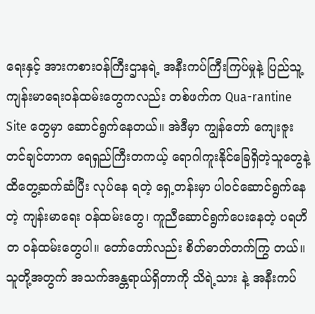ရေးနှင့် အားကစားဝန်ကြီးဌာနရဲ့ အနီးကပ်ကြီးကြပ်မှုနဲ့ ပြည်သူ့ ကျန်းမာရေးဝန်ထမ်းတွေကလည်း တစ်ဖက်က Qua-rantine Site တွေမှာ ဆောင်ရွက်နေတယ်။ အဲဒီမှာ ကျွန်တော် ကျေးဇူးတင်ချင်တာက ရေရှည်ကြီးတကယ့် ရောဂါကူးနိုင်ခြေရှိတဲ့သူတွေနဲ့ ထိတွေ့ဆက်ဆံပြီး လုပ်နေ ရတဲ့ ရှေ့တန်းမှာ ပါဝင်ဆောင်ရွက်နေတဲ့ ကျန်းမာရေး ဝန်ထမ်းတွေ၊ ကူညီဆောင်ရွက်ပေးနေတဲ့ ပရဟိတ ဝန်ထမ်းတွေပါ။ တော်တော်လည်း စိတ်ဓာတ်တက်ကြွ တယ်။ သူတို့အတွက် အသက်အန္တရာယ်ရှိတာကို သိရဲ့သား နဲ့ အနီးကပ်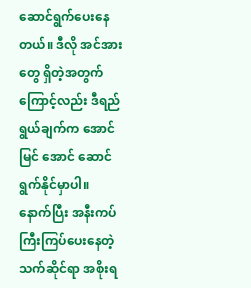ဆောင်ရွက်ပေးနေတယ်။ ဒီလို အင်အားတွေ ရှိတဲ့အတွက်ကြောင့်လည်း ဒီရည်ရွယ်ချက်က အောင်မြင် အောင် ဆောင်ရွက်နိုင်မှာပါ။
နောက်ပြီး အနီးကပ်ကြီးကြပ်ပေးနေတဲ့ သက်ဆိုင်ရာ အစိုးရ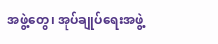အဖွဲ့တွေ၊ အုပ်ချုပ်ရေးအဖွဲ့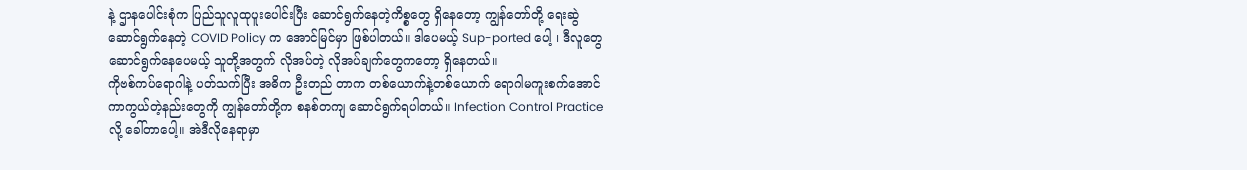နဲ့ ဌာနပေါင်းစုံက ပြည်သူလူထုပူးပေါင်းပြီး ဆောင်ရွက်နေတဲ့ကိစ္စတွေ ရှိနေတော့ ကျွန်တော်တို့ ရေးဆွဲဆောင်ရွက်နေတဲ့ COVID Policy က အောင်မြင်မှာ ဖြစ်ပါတယ်။ ဒါပေမယ့် Sup-ported ပေါ့ ၊ ဒီလူတွေဆောင်ရွက်နေပေမယ့် သူတို့အတွက် လိုအပ်တဲ့ လိုအပ်ချက်တွေကတော့ ရှိနေတယ်။
ကိုဗစ်ကပ်ရောဂါနဲ့ ပတ်သက်ပြီး အဓိက ဦးတည် တာက တစ်ယောက်နဲ့တစ်ယောက် ရောဂါမကူးစက်အောင် ကာကွယ်တဲ့နည်းတွေကို ကျွန်တော်တို့က စနစ်တကျ ဆောင်ရွက်ရပါတယ်။ Infection Control Practice လို့ ခေါ်တာပေါ့။ အဲဒီလိုနေရာမှာ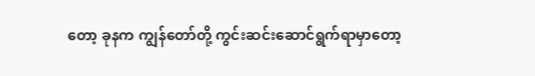တော့ ခုနက ကျွန်တော်တို့ ကွင်းဆင်းဆောင်ရွက်ရာမှာတော့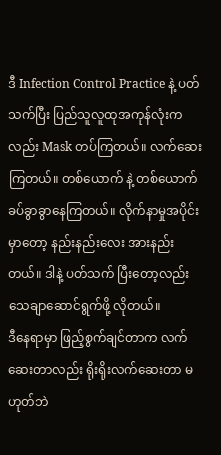ဒီ Infection Control Practice နဲ့ ပတ်သက်ပြီး ပြည်သူလူထုအကုန်လုံးကလည်း Mask တပ်ကြတယ်။ လက်ဆေးကြတယ်။ တစ်ယောက် နဲ့ တစ်ယောက် ခပ်ခွာခွာနေကြတယ်။ လိုက်နာမှုအပိုင်း မှာတော့ နည်းနည်းလေး အားနည်းတယ်။ ဒါနဲ့ ပတ်သက် ပြီးတော့လည်း သေချာဆောင်ရွက်ဖို့ လိုတယ်။
ဒီနေရာမှာ ဖြည့်စွက်ချင်တာက လက်ဆေးတာလည်း ရိုးရိုးလက်ဆေးတာ မဟုတ်ဘဲ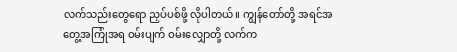လက်သည်းတွေရော ညှပ်ပစ်ဖို့ လိုပါတယ်။ ကျွန်တော်တို့ အရင်အတွေ့အကြုံအရ ဝမ်းပျက် ဝမ်းလျှောတို့ လက်က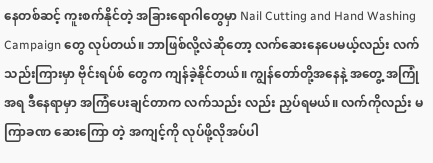နေတစ်ဆင့် ကူးစက်နိုင်တဲ့ အခြားရောဂါတွေမှာ Nail Cutting and Hand Washing Campaign တွေ လုပ်တယ်။ ဘာဖြစ်လို့လဲဆိုတော့ လက်ဆေးနေပေမယ့်လည်း လက်သည်းကြားမှာ ဗိုင်းရပ်စ် တွေက ကျန်ခဲ့နိုင်တယ်။ ကျွန်တော်တို့အနေနဲ့ အတွေ့ အကြုံအရ ဒီနေရာမှာ အကြံပေးချင်တာက လက်သည်း လည်း ညှပ်ရမယ်။ လက်ကိုလည်း မကြာခဏ ဆေးကြော တဲ့ အကျင့်ကို လုပ်ဖို့လိုအပ်ပါ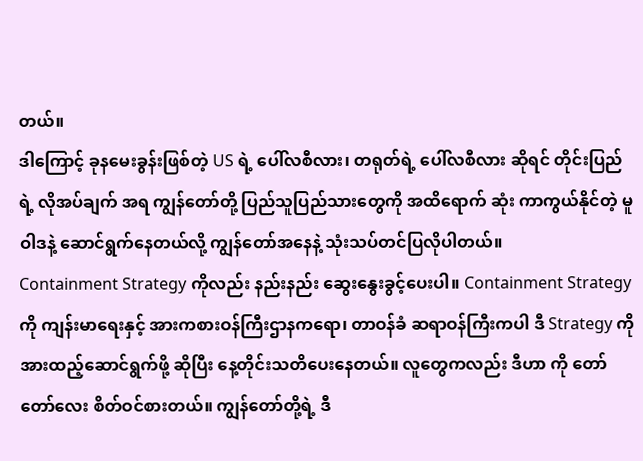တယ်။
ဒါကြောင့် ခုနမေးခွန်းဖြစ်တဲ့ US ရဲ့ ပေါ်လစီလား၊ တရုတ်ရဲ့ ပေါ်လစီလား ဆိုရင် တိုင်းပြည်ရဲ့ လိုအပ်ချက် အရ ကျွန်တော်တို့ ပြည်သူပြည်သားတွေကို အထိရောက် ဆုံး ကာကွယ်နိုင်တဲ့ မူဝါဒနဲ့ ဆောင်ရွက်နေတယ်လို့ ကျွန်တော်အနေနဲ့ သုံးသပ်တင်ပြလိုပါတယ်။
Containment Strategy ကိုလည်း နည်းနည်း ဆွေးနွေးခွင့်ပေးပါ။ Containment Strategy ကို ကျန်းမာရေးနှင့် အားကစားဝန်ကြီးဌာနကရော၊ တာဝန်ခံ ဆရာဝန်ကြီးကပါ ဒီ Strategy ကို အားထည့်ဆောင်ရွက်ဖို့ ဆိုပြီး နေ့တိုင်းသတိပေးနေတယ်။ လူတွေကလည်း ဒီဟာ ကို တော်တော်လေး စိတ်ဝင်စားတယ်။ ကျွန်တော်တို့ရဲ့ ဒီ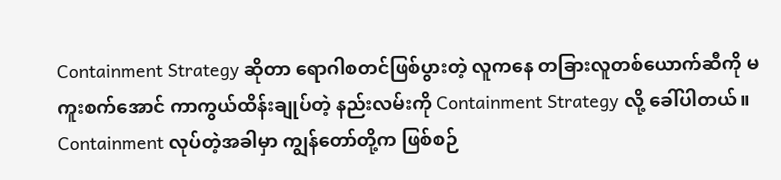Containment Strategy ဆိုတာ ရောဂါစတင်ဖြစ်ပွားတဲ့ လူကနေ တခြားလူတစ်ယောက်ဆီကို မကူးစက်အောင် ကာကွယ်ထိန်းချုပ်တဲ့ နည်းလမ်းကို Containment Strategy လို့ ခေါ်ပါတယ်။ Containment လုပ်တဲ့အခါမှာ ကျွန်တော်တို့က ဖြစ်စဉ်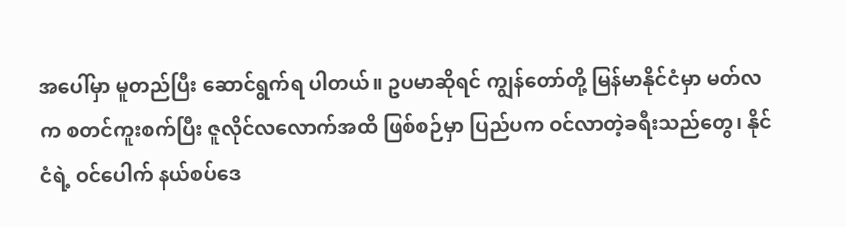အပေါ်မှာ မူတည်ပြီး ဆောင်ရွက်ရ ပါတယ်။ ဥပမာဆိုရင် ကျွန်တော်တို့ မြန်မာနိုင်ငံမှာ မတ်လ က စတင်ကူးစက်ပြီး ဇူလိုင်လလောက်အထိ ဖြစ်စဉ်မှာ ပြည်ပက ဝင်လာတဲ့ခရီးသည်တွေ၊ နိုင်ငံရဲ့ ဝင်ပေါက် နယ်စပ်ဒေ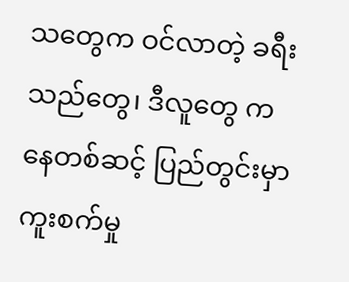သတွေက ဝင်လာတဲ့ ခရီးသည်တွေ၊ ဒီလူတွေ ကနေတစ်ဆင့် ပြည်တွင်းမှာ ကူးစက်မှု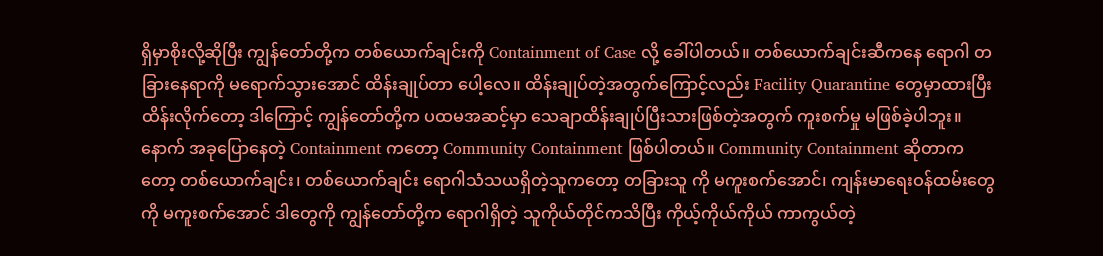ရှိမှာစိုးလို့ဆိုပြီး ကျွန်တော်တို့က တစ်ယောက်ချင်းကို Containment of Case လို့ ခေါ်ပါတယ်။ တစ်ယောက်ချင်းဆီကနေ ရောဂါ တခြားနေရာကို မရောက်သွားအောင် ထိန်းချုပ်တာ ပေါ့လေ။ ထိန်းချုပ်တဲ့အတွက်ကြောင့်လည်း Facility Quarantine တွေမှာထားပြီး ထိန်းလိုက်တော့ ဒါကြောင့် ကျွန်တော်တို့က ပထမအဆင့်မှာ သေချာထိန်းချုပ်ပြီးသားဖြစ်တဲ့အတွက် ကူးစက်မှု မဖြစ်ခဲ့ပါဘူး။
နောက် အခုပြောနေတဲ့ Containment ကတော့ Community Containment ဖြစ်ပါတယ်။ Community Containment ဆိုတာကတော့ တစ်ယောက်ချင်း၊ တစ်ယောက်ချင်း ရောဂါသံသယရှိတဲ့သူကတော့ တခြားသူ ကို မကူးစက်အောင်၊ ကျန်းမာရေးဝန်ထမ်းတွေကို မကူးစက်အောင် ဒါတွေကို ကျွန်တော်တို့က ရောဂါရှိတဲ့ သူကိုယ်တိုင်ကသိပြီး ကိုယ့်ကိုယ်ကိုယ် ကာကွယ်တဲ့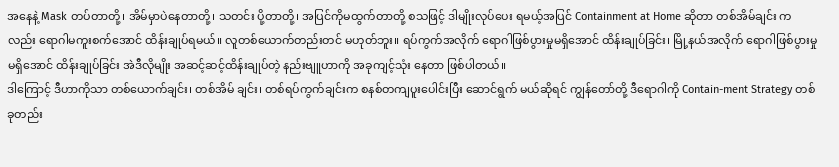အနေနဲ့ Mask တပ်တာတို့၊ အိမ်မှာပဲနေတာတို့၊ သတင်း ပို့တာတို့၊ အပြင်ကိုမထွက်တာတို့ စသဖြင့် ဒါမျိုးလုပ်ပေး ရမယ့်အပြင် Containment at Home ဆိုတာ တစ်အိမ်ချင်း ကလည်း ရောဂါမကူးစက်အောင် ထိန်းချုပ်ရမယ်။ လူတစ်ယောက်တည်းတင် မဟုတ်ဘူး။ ရပ်ကွက်အလိုက် ရောဂါဖြစ်ပွားမှုမရှိအောင် ထိန်းချုပ်ခြင်း၊ မြို့နယ်အလိုက် ရောဂါဖြစ်ပွားမှုမရှိအောင် ထိန်းချုပ်ခြင်း အဲဒီလိုမျိုး အဆင့်ဆင့်ထိန်းချုပ်တဲ့ နည်းဗျူဟာကို အခုကျင့်သုံး နေတာ ဖြစ်ပါတယ်။
ဒါကြောင့် ဒီဟာကိုသာ တစ်ယောက်ချင်း၊ တစ်အိမ် ချင်း၊ တစ်ရပ်ကွက်ချင်းက စနစ်တကျပူးပေါင်းပြီး ဆောင်ရွက် မယ်ဆိုရင် ကျွန်တော်တို့ ဒီရောဂါကို Contain-ment Strategy တစ်ခုတည်း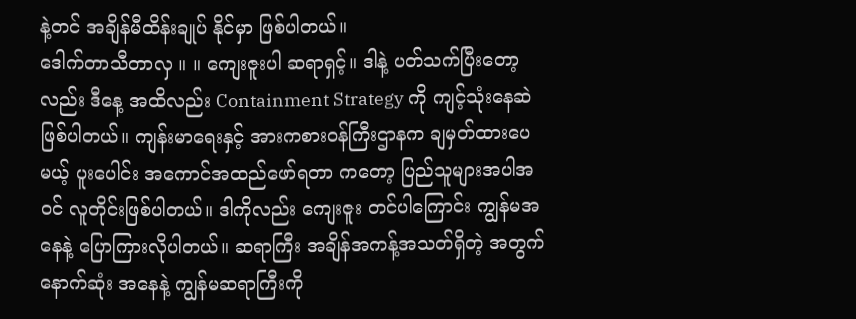နဲ့တင် အချိန်မီထိန်းချုပ် နိုင်မှာ ဖြစ်ပါတယ်။
ဒေါက်တာသီတာလှ ။ ။ ကျေးဇူးပါ ဆရာရှင့်။ ဒါနဲ့ ပတ်သက်ပြီးတော့လည်း ဒီနေ့ အထိလည်း Containment Strategy ကို ကျင့်သုံးနေဆဲ ဖြစ်ပါတယ်။ ကျန်းမာရေးနှင့် အားကစားဝန်ကြီးဌာနက ချမှတ်ထားပေမယ့် ပူးပေါင်း အကောင်အထည်ဖော်ရတာ ကတော့ ပြည်သူများအပါအဝင် လူတိုင်းဖြစ်ပါတယ်။ ဒါကိုလည်း ကျေးဇူး တင်ပါကြောင်း ကျွန်မအနေနဲ့ ပြောကြားလိုပါတယ်။ ဆရာကြီး အချိန်အကန့်အသတ်ရှိတဲ့ အတွက် နောက်ဆုံး အနေနဲ့ ကျွန်မဆရာကြီးကို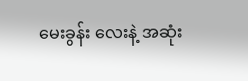မေးခွန်း လေးနဲ့ အဆုံး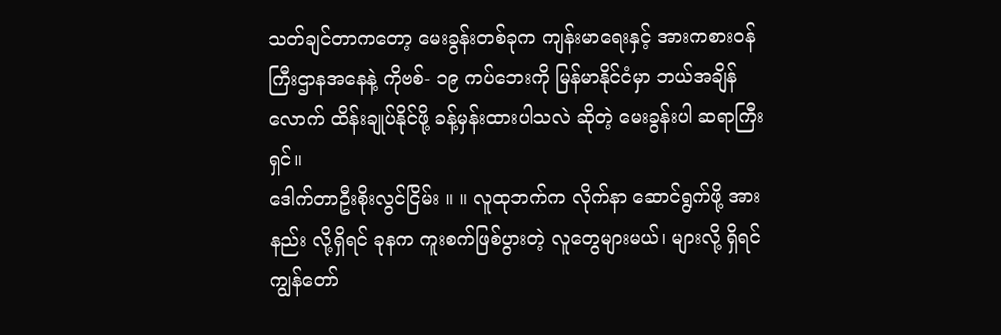သတ်ချင်တာကတော့ မေးခွန်းတစ်ခုက ကျန်းမာရေးနှင့် အားကစားဝန်ကြီးဌာနအနေနဲ့ ကိုဗစ်- ၁၉ ကပ်ဘေးကို မြန်မာနိုင်ငံမှာ ဘယ်အချိန်လောက် ထိန်းချုပ်နိုင်ဖို့ ခန့်မှန်းထားပါသလဲ ဆိုတဲ့ မေးခွန်းပါ ဆရာကြီးရှင်။
ဒေါက်တာဦးစိုးလွင်ငြိမ်း ။ ။ လူထုဘက်က လိုက်နာ ဆောင်ရွက်ဖို့ အားနည်း လို့ရှိရင် ခုနက ကူးစက်ဖြစ်ပွားတဲ့ လူတွေများမယ်၊ များလို့ ရှိရင် ကျွန်တော်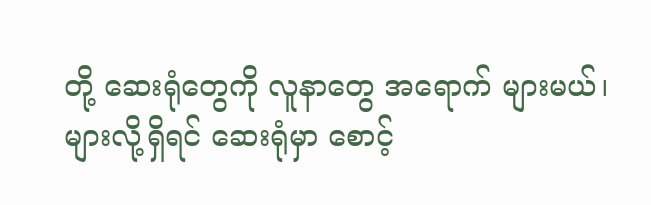တို့ ဆေးရုံတွေကို လူနာတွေ အရောက် များမယ်၊ များလို့ရှိရင် ဆေးရုံမှာ စောင့်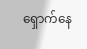ရှောက်နေ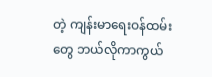တဲ့ ကျန်းမာရေးဝန်ထမ်းတွေ ဘယ်လိုကာကွယ်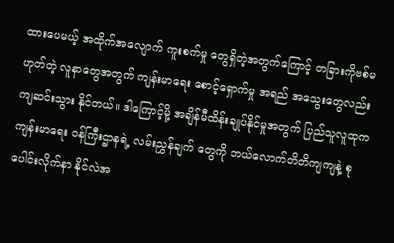ထားပေမယ့် အထိုက်အလျောက် ကူးစက်မှု တွေရှိတဲ့အတွက်ကြောင့် တခြားကိုဗစ်မဟုတ်တဲ့ လူနာတွေအတွက် ကျန်းမာရေး စောင့်ရှောက်မှု အရည် အသွေးတွေလည်း ကျဆင်းသွား နိုင်တယ်။ ဒါကြောင့်မို့ အချိန်မီထိန်းချုပ်နိုင်မှုအတွက် ပြည်သူလူထုက ကျန်းမာရေး ဝန်ကြီးဌာနရဲ့ လမ်းညွှန်ချက် တွေကို ဘယ်လောက်တိတိကျကျနဲ့ စုပေါင်းလိုက်နာ နိုင်လဲအ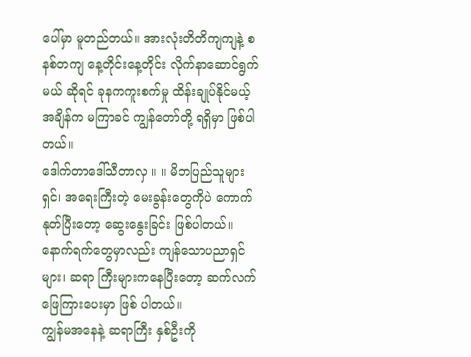ပေါ်မှာ မူတည်တယ်။ အားလုံးတိတိကျကျနဲ့ စနစ်တကျ နေ့တိုင်းနေ့တိုင်း လိုက်နာဆောင်ရွက်မယ် ဆိုရင် ခုနကကူးစက်မှု ထိန်းချုပ်နိုင်မယ့်အချိန်က မကြာခင် ကျွန်တော်တို့ ရရှိမှာ ဖြစ်ပါတယ်။
ဒေါက်တာဒေါ်သီတာလှ ။ ။ မိဘပြည်သူများရှင်၊ အရေးကြီးတဲ့ မေးခွန်းတွေကိုပဲ ကောက်နုတ်ပြီးတော့ ဆွေးနွေးခြင်း ဖြစ်ပါတယ်။ နောက်ရက်တွေမှာလည်း ကျန်သောပညာရှင်များ၊ ဆရာ ကြီးများကနေပြီးတော့ ဆက်လက် ဖြေကြားပေးမှာ ဖြစ် ပါတယ်။
ကျွန်မအနေနဲ့ ဆရာကြီး နှစ်ဦးကို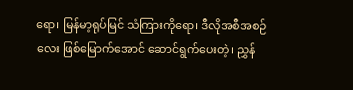ရော၊ မြန်မာ့ရုပ်မြင် သံကြားကိုရော၊ ဒီလိုအစီအစဉ်လေး ဖြစ်မြောက်အောင် ဆောင်ရွက်ပေးတဲ့၊ ညွှန်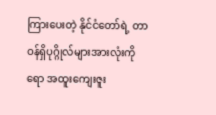ကြားပေးတဲ့ နိုင်ငံတော်ရဲ့ တာဝန်ရှိပုဂ္ဂိုလ်များအားလုံးကိုရော အထူးကျေးဇူး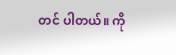တင် ပါတယ်။ ကို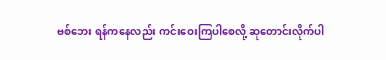ဗစ်ဘေး ရန်ကနေလည်း ကင်းဝေးကြပါစေလို့ ဆုတောင်းလိုက်ပါ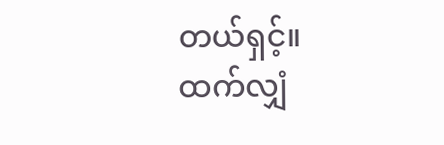တယ်ရှင့်။
ထက်လျှံ